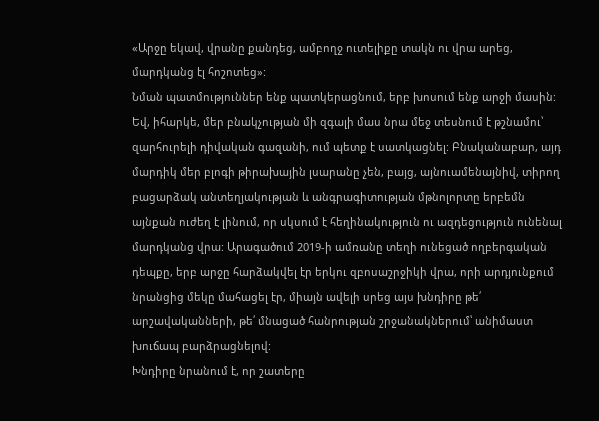«Արջը եկավ, վրանը քանդեց, ամբողջ ուտելիքը տակն ու վրա արեց, մարդկանց էլ հոշոտեց»:
Նման պատմություններ ենք պատկերացնում, երբ խոսում ենք արջի մասին: Եվ, իհարկե, մեր բնակչության մի զգալի մաս նրա մեջ տեսնում է թշնամու՝ զարհուրելի դիվական գազանի, ում պետք է սատկացնել: Բնականաբար, այդ մարդիկ մեր բլոգի թիրախային լսարանը չեն, բայց, այնուամենայնիվ, տիրող բացարձակ անտեղյակության և անգրագիտության մթնոլորտը երբեմն այնքան ուժեղ է լինում, որ սկսում է հեղինակություն ու ազդեցություն ունենալ մարդկանց վրա: Արագածում 2019-ի ամռանը տեղի ունեցած ողբերգական դեպքը, երբ արջը հարձակվել էր երկու զբոսաշրջիկի վրա, որի արդյունքում նրանցից մեկը մահացել էր, միայն ավելի սրեց այս խնդիրը թե՛ արշավականների, թե՛ մնացած հանրության շրջանակներում՝ անիմաստ խուճապ բարձրացնելով:
Խնդիրը նրանում է, որ շատերը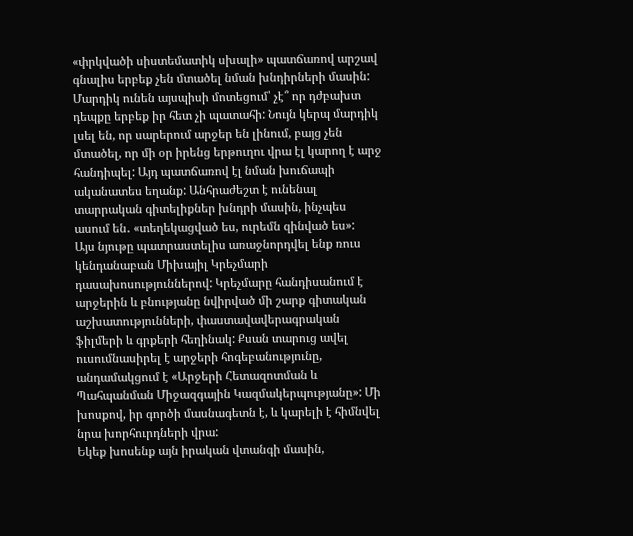«փրկվածի սիստեմատիկ սխալի» պատճառով արշավ գնալիս երբեք չեն մտածել նման խնդիրների մասին: Մարդիկ ունեն այսպիսի մոտեցում՝ չէ՞ որ դժբախտ դեպքը երբեք իր հետ չի պատահի: Նույն կերպ մարդիկ լսել են, որ սարերում արջեր են լինում, բայց չեն մտածել, որ մի օր իրենց երթուղու վրա էլ կարող է արջ հանդիպել: Այդ պատճառով էլ նման խուճապի ականատես եղանք: Անհրաժեշտ է ունենալ տարրական գիտելիքներ խնդրի մասին, ինչպես ասում են․ «տեղեկացված ես, ուրեմն զինված ես»:
Այս նյութը պատրաստելիս առաջնորդվել ենք ռուս կենդանաբան Միխայիլ Կրեչմարի դասախոսություններով: Կրեչմարը հանդիսանում է արջերին և բնությանը նվիրված մի շարք գիտական աշխատությունների, փաստավավերագրական ֆիլմերի և գրքերի հեղինակ: Քսան տարուց ավել ուսումնասիրել է արջերի հոգեբանությունը, անդամակցում է «Արջերի Հետազոտման և Պահպանման Միջազգային Կազմակերպությանը»: Մի խոսքով, իր գործի մասնագետն է, և կարելի է հիմնվել նրա խորհուրդների վրա:
Եկեք խոսենք այն իրական վտանգի մասին,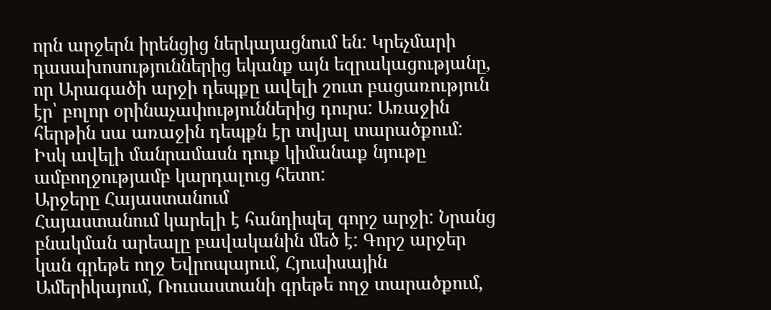որն արջերն իրենցից ներկայացնում են: Կրեչմարի դասախոսություններից եկանք այն եզրակացությանը, որ Արագածի արջի դեպքը ավելի շուտ բացառություն էր՝ բոլոր օրինաչափություններից դուրս: Առաջին հերթին սա առաջին դեպքն էր տվյալ տարածքում: Իսկ ավելի մանրամասն դուք կիմանաք նյութը ամբողջությամբ կարդալուց հետո:
Արջերը Հայաստանում
Հայաստանում կարելի է հանդիպել գորշ արջի: Նրանց բնակման արեալը բավականին մեծ է: Գորշ արջեր կան գրեթե ողջ Եվրոպայում, Հյուսիսային Ամերիկայում, Ռուսաստանի գրեթե ողջ տարածքում,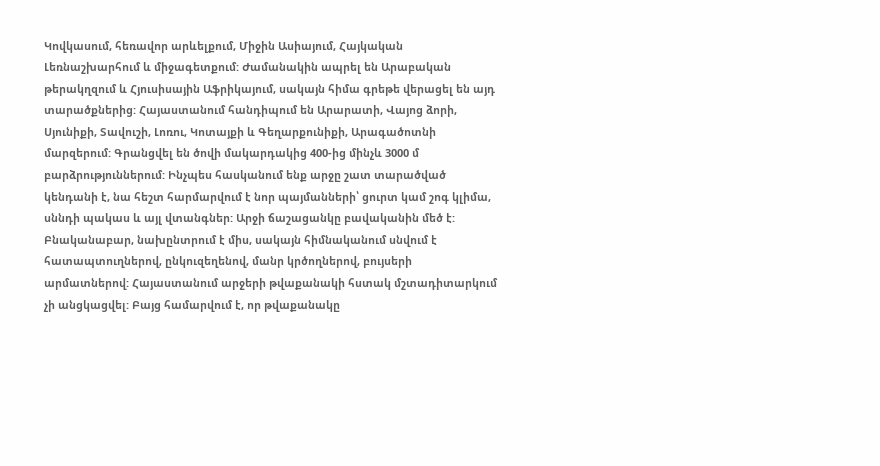Կովկասում, հեռավոր արևելքում, Միջին Ասիայում, Հայկական Լեռնաշխարհում և միջագետքում: Ժամանակին ապրել են Արաբական թերակղզում և Հյուսիսային Աֆրիկայում, սակայն հիմա գրեթե վերացել են այդ տարածքներից: Հայաստանում հանդիպում են Արարատի, Վայոց ձորի, Սյունիքի, Տավուշի, Լոռու, Կոտայքի և Գեղարքունիքի, Արագածոտնի մարզերում: Գրանցվել են ծովի մակարդակից 400-ից մինչև 3000 մ բարձրություններում: Ինչպես հասկանում ենք արջը շատ տարածված կենդանի է, նա հեշտ հարմարվում է նոր պայմանների՝ ցուրտ կամ շոգ կլիմա, սննդի պակաս և այլ վտանգներ: Արջի ճաշացանկը բավականին մեծ է: Բնականաբար, նախընտրում է միս, սակայն հիմնականում սնվում է հատապտուղներով, ընկուզեղենով, մանր կրծողներով, բույսերի արմատներով: Հայաստանում արջերի թվաքանակի հստակ մշտադիտարկում չի անցկացվել: Բայց համարվում է, որ թվաքանակը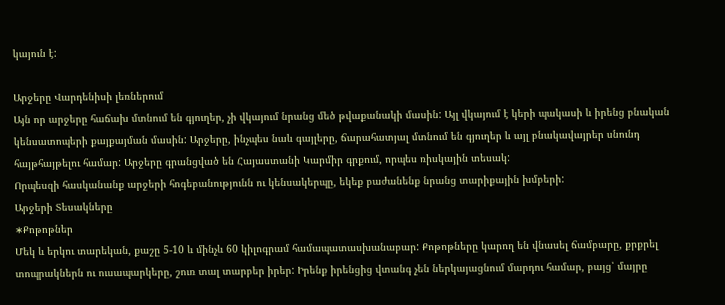կայուն է:

Արջերը Վարդենիսի լեռներում
Այն որ արջերը հաճախ մտնում են գյուղեր, չի վկայում նրանց մեծ թվաքանակի մասին: Այլ վկայում է կերի պակասի և իրենց բնական կենսատոպերի քայքայման մասին: Արջերը, ինչպես նաև գայլերը, ճարահատյալ մտնում են գյուղեր և այլ բնակավայրեր սնունդ հայթհայթելու համար: Արջերը գրանցված են Հայաստանի Կարմիր գրքում, որպես ռիսկային տեսակ:
Որպեսզի հասկանանք արջերի հոգեբանությունն ու կենսակերպը, եկեք բաժանենք նրանց տարիքային խմբերի:
Արջերի Տեսակները
∗Քոթոթներ
Մեկ և երկու տարեկան, քաշը 5-10 և մինչև 60 կիլոգրամ համապատասխանաբար: Քոթոթները կարող են վնասել ճամբարը, քրքրել տոպրակներն ու ուսապարկերը, շուռ տալ տարբեր իրեր: Իրենք իրենցից վտանգ չեն ներկայացնում մարդու համար, բայց՝ մայրը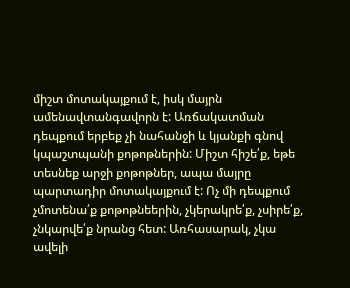միշտ մոտակայքում է, իսկ մայրն ամենավտանգավորն է: Առճակատման դեպքում երբեք չի նահանջի և կյանքի գնով կպաշտպանի քոթոթներին: Միշտ հիշե՛ք, եթե տեսնեք արջի քոթոթներ, ապա մայրը պարտադիր մոտակայքում է: Ոչ մի դեպքում չմոտենա՛ք քոթոթնեերին, չկերակրե՛ք, չսիրե՛ք, չնկարվե՛ք նրանց հետ: Առհասարակ, չկա ավելի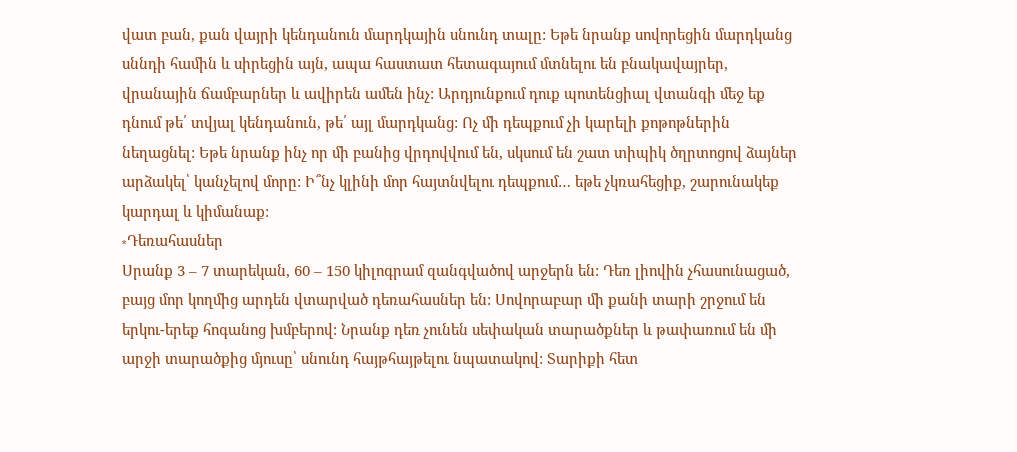վատ բան, քան վայրի կենդանուն մարդկային սնունդ տալը: Եթե նրանք սովորեցին մարդկանց սննդի համին և սիրեցին այն, ապա հաստատ հետագայում մտնելու են բնակավայրեր, վրանային ճամբարներ և ավիրեն ամեն ինչ: Արդյունքում դուք պոտենցիալ վտանգի մեջ եք դնում թե՛ տվյալ կենդանուն, թե՛ այլ մարդկանց: Ոչ մի դեպքում չի կարելի քոթոթներին նեղացնել: Եթե նրանք ինչ որ մի բանից վրդովվում են, սկսում են շատ տիպիկ ծղրտոցով ձայներ արձակել՝ կանչելով մորը: Ի՞նչ կլինի մոր հայտնվելու դեպքում… եթե չկռահեցիք, շարունակեք կարդալ և կիմանաք:
∗Դեռահասներ
Սրանք 3 – 7 տարեկան, 60 – 150 կիլոգրամ զանգվածով արջերն են: Դեռ լիովին չհասունացած, բայց մոր կողմից արդեն վտարված դեռահասներ են: Սովորաբար մի քանի տարի շրջում են երկու-երեք հոգանոց խմբերով: Նրանք դեռ չունեն սեփական տարածքներ և թափառում են մի արջի տարածքից մյուսը՝ սնունդ հայթհայթելու նպատակով: Տարիքի հետ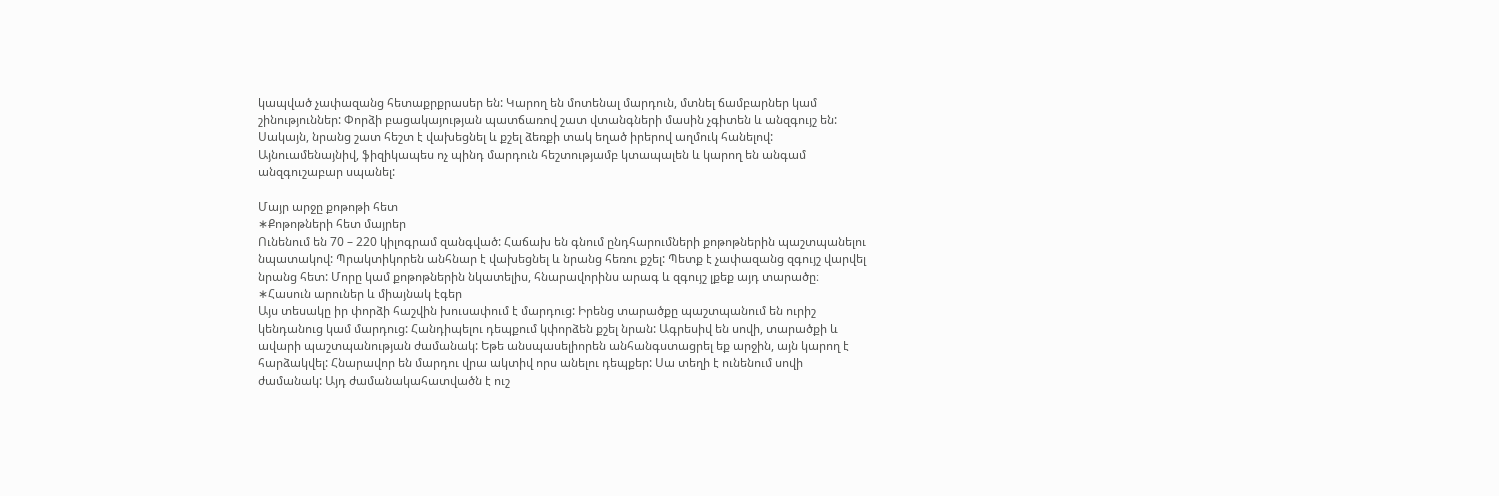կապված չափազանց հետաքրքրասեր են: Կարող են մոտենալ մարդուն, մտնել ճամբարներ կամ շինություններ: Փորձի բացակայության պատճառով շատ վտանգների մասին չգիտեն և անզգույշ են: Սակայն, նրանց շատ հեշտ է վախեցնել և քշել ձեռքի տակ եղած իրերով աղմուկ հանելով: Այնուամենայնիվ, ֆիզիկապես ոչ պինդ մարդուն հեշտությամբ կտապալեն և կարող են անգամ անզգուշաբար սպանել:

Մայր արջը քոթոթի հետ
∗Քոթոթների հետ մայրեր
Ունենում են 70 – 220 կիլոգրամ զանգված: Հաճախ են գնում ընդհարումների քոթոթներին պաշտպանելու նպատակով: Պրակտիկորեն անհնար է վախեցնել և նրանց հեռու քշել: Պետք է չափազանց զգույշ վարվել նրանց հետ: Մորը կամ քոթոթներին նկատելիս, հնարավորինս արագ և զգույշ լքեք այդ տարածը։
∗Հասուն արուներ և միայնակ էգեր
Այս տեսակը իր փորձի հաշվին խուսափում է մարդուց: Իրենց տարածքը պաշտպանում են ուրիշ կենդանուց կամ մարդուց: Հանդիպելու դեպքում կփորձեն քշել նրան: Ագրեսիվ են սովի, տարածքի և ավարի պաշտպանության ժամանակ: Եթե անսպասելիորեն անհանգստացրել եք արջին, այն կարող է հարձակվել: Հնարավոր են մարդու վրա ակտիվ որս անելու դեպքեր: Սա տեղի է ունենում սովի ժամանակ: Այդ ժամանակահատվածն է ուշ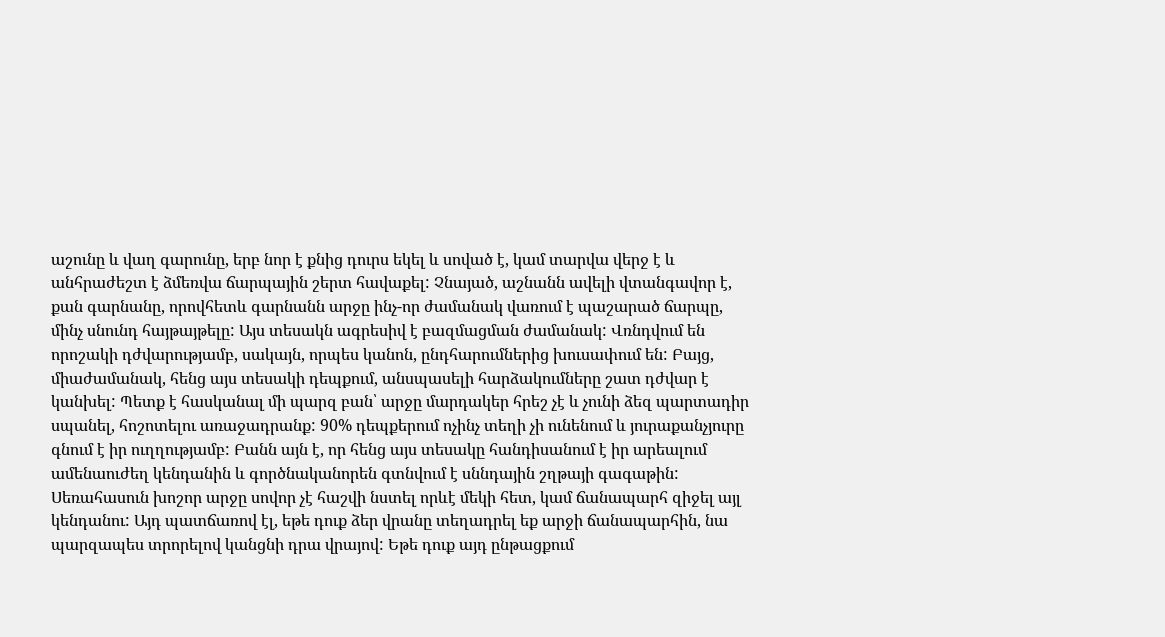աշունը և վաղ գարունը, երբ նոր է քնից դուրս եկել և սոված է, կամ տարվա վերջ է և անհրաժեշտ է ձմեռվա ճարպային շերտ հավաքել: Չնայած, աշնանն ավելի վտանգավոր է, քան գարնանը, որովհետև գարնանն արջը ինչ-որ ժամանակ վառում է պաշարած ճարպը, մինչ սնունդ հայթայթելը: Այս տեսակն ագրեսիվ է բազմացման ժամանակ: Վռնդվում են որոշակի դժվարությամբ, սակայն, որպես կանոն, ընդհարումներից խուսափում են: Բայց, միաժամանակ, հենց այս տեսակի դեպքում, անսպասելի հարձակումները շատ դժվար է կանխել: Պետք է հասկանալ մի պարզ բան՝ արջը մարդակեր հրեշ չէ և չունի ձեզ պարտադիր սպանել, հոշոտելու առաջադրանք: 90% դեպքերում ոչինչ տեղի չի ունենում և յուրաքանչյուրը գնում է իր ուղղությամբ: Բանն այն է, որ հենց այս տեսակը հանդիսանում է իր արեալում ամենաուժեղ կենդանին և գործնականորեն գտնվում է սննդային շղթայի գագաթին: Սեռահասուն խոշոր արջը սովոր չէ հաշվի նստել որևէ մեկի հետ, կամ ճանապարհ զիջել այլ կենդանու: Այդ պատճառով էլ, եթե դուք ձեր վրանը տեղադրել եք արջի ճանապարհին, նա պարզապես տրորելով կանցնի դրա վրայով: Եթե դուք այդ ընթացքում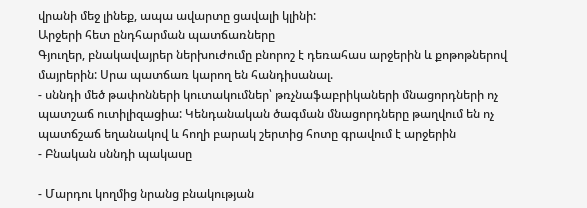վրանի մեջ լինեք, ապա ավարտը ցավալի կլինի:
Արջերի հետ ընդհարման պատճառները
Գյուղեր, բնակավայրեր ներխուժումը բնորոշ է դեռահաս արջերին և քոթոթներով մայրերին: Սրա պատճառ կարող են հանդիսանալ.
- սննդի մեծ թափոնների կուտակումներ՝ թռչնաֆաբրիկաների մնացորդների ոչ պատշաճ ուտիլիզացիա: Կենդանական ծագման մնացորդները թաղվում են ոչ պատճշաճ եղանակով և հողի բարակ շերտից հոտը գրավում է արջերին
- Բնական սննդի պակասը

- Մարդու կողմից նրանց բնակության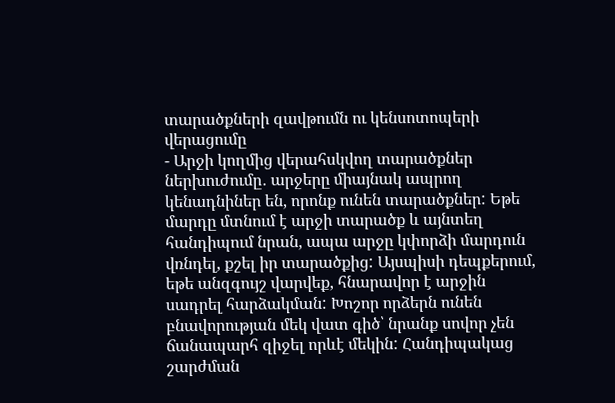տարածքների զավթումն ու կենսոտոպերի վերացումը
- Արջի կողմից վերահսկվող տարածքներ ներխուժումը․ արջերը միայնակ ապրող կենադնիներ են, որոնք ունեն տարածքներ: Եթե մարդը մտնում է արջի տարածք և այնտեղ հանդիպում նրան, ապա արջը կփորձի մարդուն վռնդել, քշել իր տարածքից: Այսպիսի դեպքերում, եթե անզգույշ վարվեք, հնարավոր է արջին սադրել հարձակման: Խոշոր որձերն ունեն բնավորության մեկ վատ գիծ՝ նրանք սովոր չեն ճանապարհ զիջել որևէ մեկին: Հանդիպակաց շարժման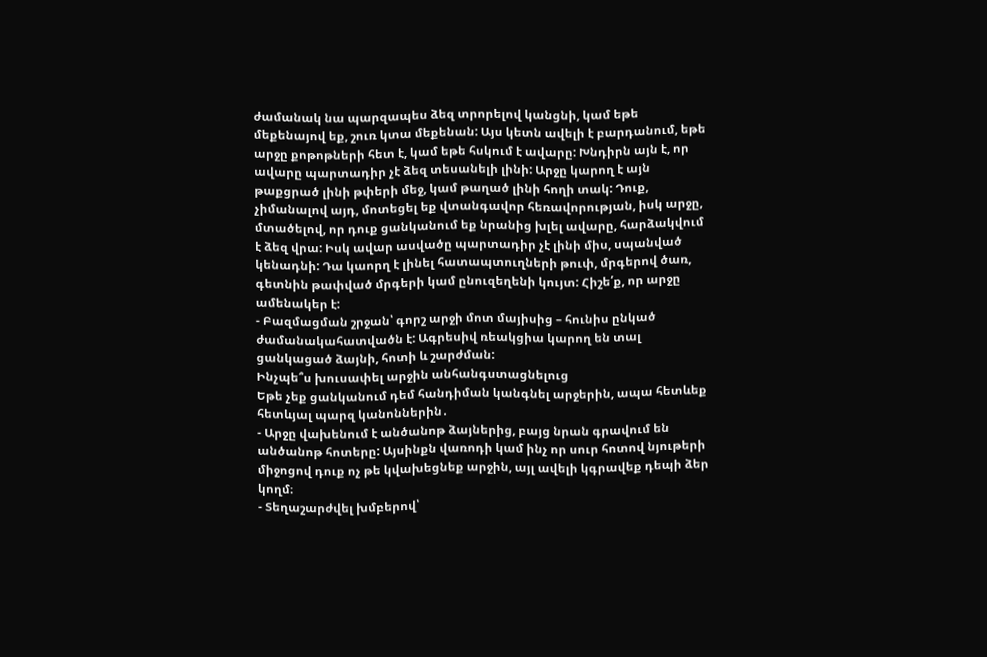ժամանակ նա պարզապես ձեզ տրորելով կանցնի, կամ եթե մեքենայով եք, շուռ կտա մեքենան: Այս կետն ավելի է բարդանում, եթե արջը քոթոթների հետ է, կամ եթե հսկում է ավարը: Խնդիրն այն է, որ ավարը պարտադիր չէ ձեզ տեսանելի լինի: Արջը կարող է այն թաքցրած լինի թփերի մեջ, կամ թաղած լինի հողի տակ: Դուք, չիմանալով այդ, մոտեցել եք վտանգավոր հեռավորության, իսկ արջը, մտածելով, որ դուք ցանկանում եք նրանից խլել ավարը, հարձակվում է ձեզ վրա: Իսկ ավար ասվածը պարտադիր չէ լինի միս, սպանված կենադնի: Դա կաորղ է լինել հատապտուղների թուփ, մրգերով ծառ, գետնին թափված մրգերի կամ ընուզեղենի կույտ: Հիշե՛ք, որ արջը ամենակեր է:
- Բազմացման շրջան՝ գորշ արջի մոտ մայիսից – հունիս ընկած ժամանակահատվածն է: Ագրեսիվ ռեակցիա կարող են տալ ցանկացած ձայնի, հոտի և շարժման:
Ինչպե՞ս խուսափել արջին անհանգստացնելուց
Եթե չեք ցանկանում դեմ հանդիման կանգնել արջերին, ապա հետևեք հետևյալ պարզ կանոններին․
- Արջը վախենում է անծանոթ ձայներից, բայց նրան գրավում են անծանոթ հոտերը: Այսինքն վառոդի կամ ինչ որ սուր հոտով նյութերի միջոցով դուք ոչ թե կվախեցնեք արջին, այլ ավելի կգրավեք դեպի ձեր կողմ։
- Տեղաշարժվել խմբերով՝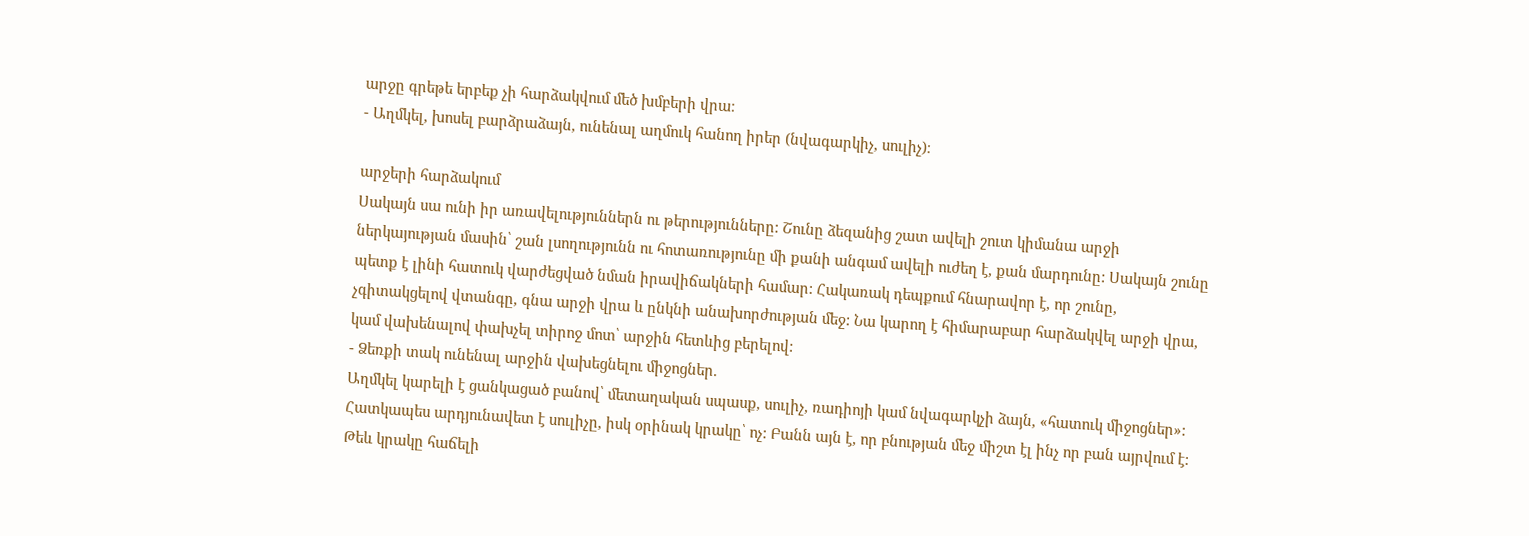արջը գրեթե երբեք չի հարձակվում մեծ խմբերի վրա։
- Աղմկել, խոսել բարձրաձայն, ունենալ աղմուկ հանող իրեր (նվագարկիչ, սուլիչ)։

արջերի հարձակում
Սակայն սա ունի իր առավելություններն ու թերությունները: Շունը ձեզանից շատ ավելի շուտ կիմանա արջի ներկայության մասին՝ շան լսողությունն ու հոտառությունը մի քանի անգամ ավելի ուժեղ է, քան մարդունը: Սակայն շունը պետք է լինի հատուկ վարժեցված նման իրավիճակների համար: Հակառակ դեպքում հնարավոր է, որ շունը, չգիտակցելով վտանգը, գնա արջի վրա և ընկնի անախորժության մեջ: Նա կարող է հիմարաբար հարձակվել արջի վրա, կամ վախենալով փախչել տիրոջ մոտ՝ արջին հետևից բերելով:
- Ձեռքի տակ ունենալ արջին վախեցնելու միջոցներ.
Աղմկել կարելի է ցանկացած բանով՝ մետաղական սպասք, սուլիչ, ռադիոյի կամ նվագարկչի ձայն, «հատուկ միջոցներ»: Հատկապես արդյունավետ է սուլիչը, իսկ օրինակ կրակը՝ ոչ: Բանն այն է, որ բնության մեջ միշտ էլ ինչ որ բան այրվում է: Թեև կրակը հաճելի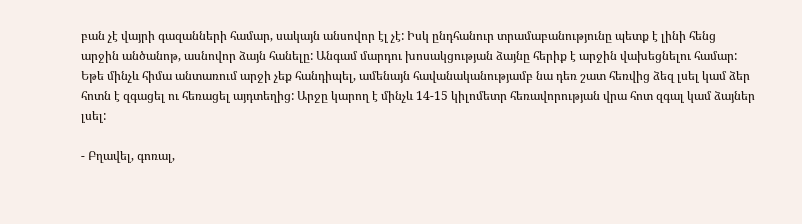բան չէ վայրի գազանների համար, սակայն անսովոր էլ չէ: Իսկ ընդհանուր տրամաբանությունը պետք է լինի հենց արջին անծանոթ, ասնովոր ձայն հանելը: Անգամ մարդու խոսակցության ձայնը հերիք է արջին վախեցնելու համար: Եթե մինչև հիմա անտառում արջի չեք հանդիպել, ամենայն հավանականությամբ նա դեռ շատ հեռվից ձեզ լսել կամ ձեր հոտն է զգացել ու հեռացել այդտեղից: Արջը կարող է մինչև 14-15 կիլոմետր հեռավորության վրա հոտ զգալ կամ ձայներ լսել:

- Բղավել, գոռալ,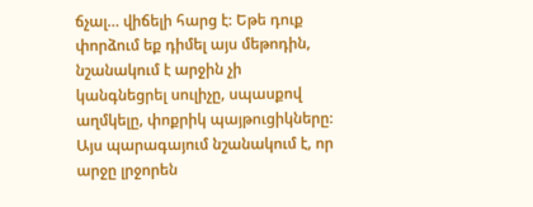ճչալ… վիճելի հարց է: Եթե դուք փորձում եք դիմել այս մեթոդին, նշանակում է արջին չի կանգնեցրել սուլիչը, սպասքով աղմկելը, փոքրիկ պայթուցիկները: Այս պարագայում նշանակում է, որ արջը լրջորեն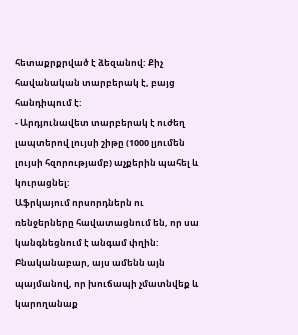հետաքրքրված է ձեզանով: Քիչ հավանական տարբերակ է, բայց հանդիպում է:
- Արդյունավետ տարբերակ է ուժեղ լապտերով լույսի շիթը (1000 լյումեն լույսի հզորությամբ) աչքերին պահել և կուրացնել:
Աֆրկայում որսորդներն ու ռենջերները հավատացնում են, որ սա կանգնեցնում է անգամ փղին: Բնականաբար, այս ամենն այն պայմանով, որ խուճապի չմատնվեք և կարողանաք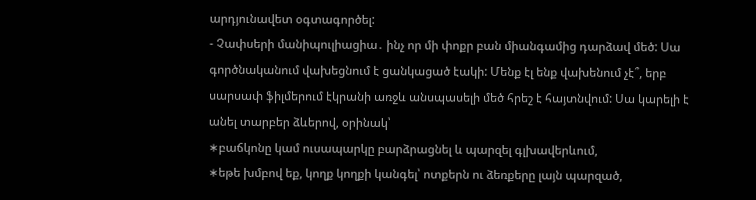արդյունավետ օգտագործել:
- Չափսերի մանիպուլիացիա․ ինչ որ մի փոքր բան միանգամից դարձավ մեծ: Սա գործնականում վախեցնում է ցանկացած էակի: Մենք էլ ենք վախենում չէ՞, երբ սարսափ ֆիլմերում էկրանի առջև անսպասելի մեծ հրեշ է հայտնվում: Սա կարելի է անել տարբեր ձևերով, օրինակ՝
∗բաճկոնը կամ ուսապարկը բարձրացնել և պարզել գլխավերևում,
∗եթե խմբով եք, կողք կողքի կանգել՝ ոտքերն ու ձեռքերը լայն պարզած,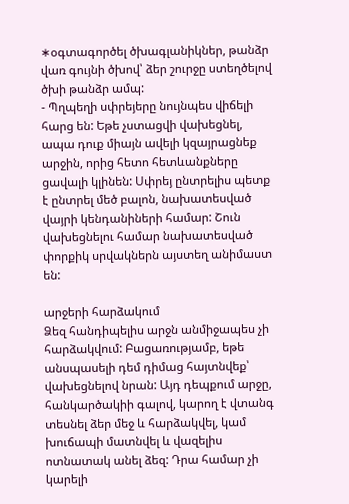∗օգտագործել ծխագլանիկներ, թանձր վառ գույնի ծխով՝ ձեր շուրջը ստեղծելով ծխի թանձր ամպ:
- Պղպեղի սփրեյերը նույնպես վիճելի հարց են: Եթե չստացվի վախեցնել, ապա դուք միայն ավելի կզայրացնեք արջին, որից հետո հետևանքները ցավալի կլինեն: Սփրեյ ընտրելիս պետք է ընտրել մեծ բալոն, նախատեսված վայրի կենդանիների համար: Շուն վախեցնելու համար նախատեսված փորքիկ սրվակներն այստեղ անիմաստ են:

արջերի հարձակում
Ձեզ հանդիպելիս արջն անմիջապես չի հարձակվում: Բացառությամբ, եթե անսպասելի դեմ դիմաց հայտնվեք՝ վախեցնելով նրան: Այդ դեպքում արջը, հանկարծակիի գալով, կարող է վտանգ տեսնել ձեր մեջ և հարձակվել, կամ խուճապի մատնվել և վազելիս ոտնատակ անել ձեզ: Դրա համար չի կարելի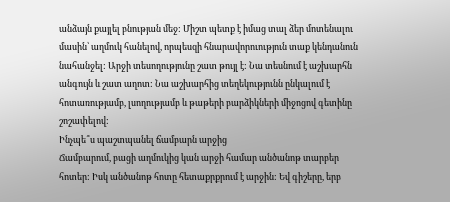անձայն քայլել բնության մեջ: Միշտ պետք է իմաց տալ ձեր մոտենալու մասին՝ աղմուկ հանելով, որպեսզի հնարավորուություն տաք կենդանուն նահանջել: Արջի տեսողությունը շատ թույլ է: Նա տեսնում է աշխարհն անգույն և շատ աղոտ: Նա աշխարհից տեղեկությունն ընկալում է հոտառությամբ, լսողությամբ և թաթերի բարձիկների միջոցով գետինը շոշափելով:
Ինչպե՞ս պաշտպանել ճամբարն արջից
Ճամբարում, բացի աղմուկից կան արջի համար անծանոթ տարբեր հոտեր: Իսկ անծանոթ հոտը հետաքրքրում է արջին: Եվ գիշերը, երբ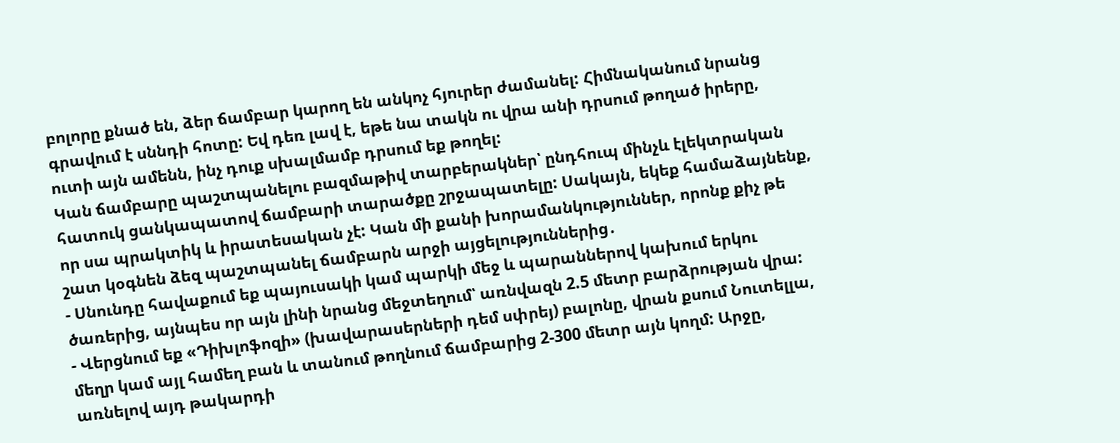բոլորը քնած են, ձեր ճամբար կարող են անկոչ հյուրեր ժամանել: Հիմնականում նրանց գրավում է սննդի հոտը: Եվ դեռ լավ է, եթե նա տակն ու վրա անի դրսում թողած իրերը, ուտի այն ամենն, ինչ դուք սխալմամբ դրսում եք թողել:
Կան ճամբարը պաշտպանելու բազմաթիվ տարբերակներ՝ ընդհուպ մինչև էլեկտրական հատուկ ցանկապատով ճամբարի տարածքը շրջապատելը: Սակայն, եկեք համաձայնենք, որ սա պրակտիկ և իրատեսական չէ: Կան մի քանի խորամանկություններ, որոնք քիչ թե շատ կօգնեն ձեզ պաշտպանել ճամբարն արջի այցելություններից․
- Սնունդը հավաքում եք պայուսակի կամ պարկի մեջ և պարաններով կախում երկու ծառերից, այնպես որ այն լինի նրանց մեջտեղում՝ առնվազն 2.5 մետր բարձրության վրա:
- Վերցնում եք «Դիխլոֆոզի» (խավարասերների դեմ սփրեյ) բալոնը, վրան քսում Նուտելլա, մեղր կամ այլ համեղ բան և տանում թողնում ճամբարից 2-300 մետր այն կողմ: Արջը, առնելով այդ թակարդի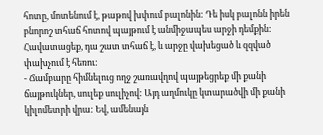հոտը, մոտենում է, թաթով խփում բալոնին: Դե իսկ բալոնն իրեն բնորոշ տհաճ հոտով պայթում է անմիջապես արջի դեմքին: Հավատացեք, դա շատ տհաճ է, և արջը վախեցած և զզված փախչում է հեռու:
- Ճամբարը հիմնելուց ողջ շառավղով պայթեցրեք մի քանի ճայթուկներ, սուլեք սուլիչով: Այդ աղմուկը կտարածվի մի քանի կիլոմետրի վրա: Եվ, ամենայն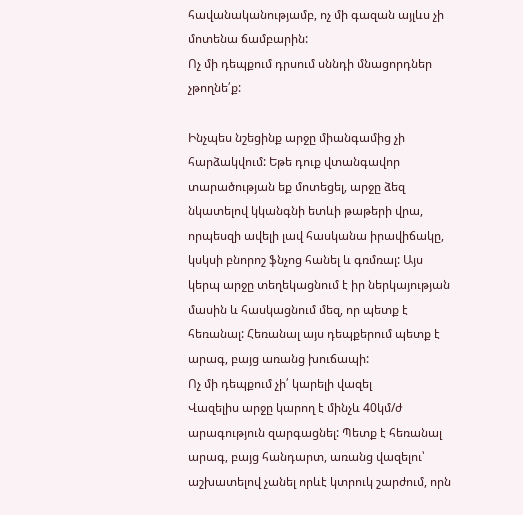հավանականությամբ, ոչ մի գազան այլևս չի մոտենա ճամբարին:
Ոչ մի դեպքում դրսում սննդի մնացորդներ չթողնե՛ք:

Ինչպես նշեցինք արջը միանգամից չի հարձակվում: Եթե դուք վտանգավոր տարածության եք մոտեցել, արջը ձեզ նկատելով կկանգնի ետևի թաթերի վրա, որպեսզի ավելի լավ հասկանա իրավիճակը, կսկսի բնորոշ ֆնչոց հանել և գռմռալ: Այս կերպ արջը տեղեկացնում է իր ներկայության մասին և հասկացնում մեզ, որ պետք է հեռանալ: Հեռանալ այս դեպքերում պետք է արագ, բայց առանց խուճապի:
Ոչ մի դեպքում չի՛ կարելի վազել
Վազելիս արջը կարող է մինչև 40կմ/ժ արագություն զարգացնել: Պետք է հեռանալ արագ, բայց հանդարտ, առանց վազելու՝ աշխատելով չանել որևէ կտրուկ շարժում, որն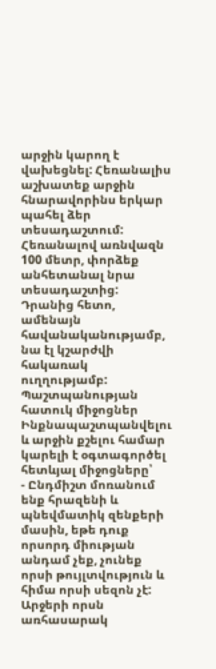արջին կարող է վախեցնել: Հեռանալիս աշխատեք արջին հնարավորինս երկար պահել ձեր տեսադաշտում:
Հեռանալով առնվազն 100 մետր, փորձեք անհետանալ նրա տեսադաշտից: Դրանից հետո, ամենայն հավանականությամբ, նա էլ կշարժվի հակառակ ուղղությամբ:
Պաշտպանության հատուկ միջոցներ
Ինքնապաշտպանվելու և արջին քշելու համար կարելի է օգտագործել հետևյալ միջոցները՝
- Ընդմիշտ մոռանում ենք հրազենի և պնեվմատիկ զենքերի մասին, եթե դուք որսորդ միության անդամ չեք, չունեք որսի թույլտվություն և հիմա որսի սեզոն չէ: Արջերի որսն առհասարակ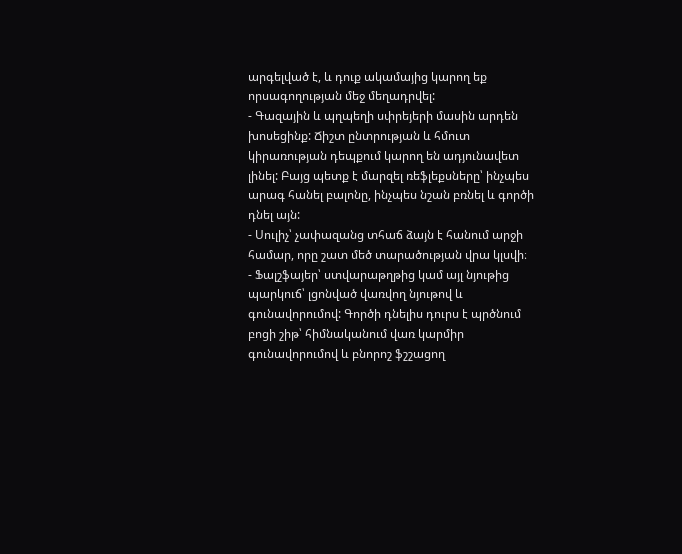արգելված է, և դուք ակամայից կարող եք որսագողության մեջ մեղադրվել:
- Գազային և պղպեղի սփրեյերի մասին արդեն խոսեցինք: Ճիշտ ընտրության և հմուտ կիրառության դեպքում կարող են ադյունավետ լինել: Բայց պետք է մարզել ռեֆլեքսները՝ ինչպես արագ հանել բալոնը, ինչպես նշան բռնել և գործի դնել այն:
- Սուլիչ՝ չափազանց տհաճ ձայն է հանում արջի համար, որը շատ մեծ տարածության վրա կլսվի։
- Ֆալշֆայեր՝ ստվարաթղթից կամ այլ նյութից պարկուճ՝ լցոնված վառվող նյութով և գունավորումով: Գործի դնելիս դուրս է պրծնում բոցի շիթ՝ հիմնականում վառ կարմիր գունավորումով և բնորոշ ֆշշացող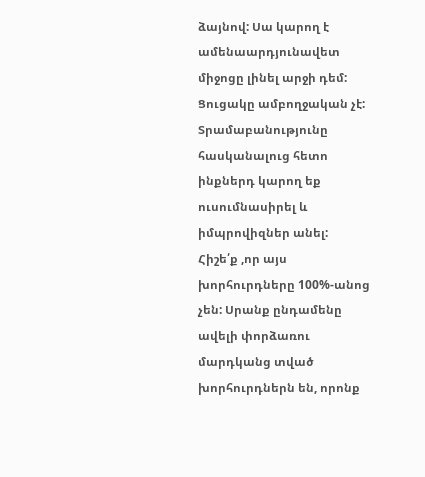ձայնով: Սա կարող է ամենաարդյունավետ միջոցը լինել արջի դեմ:
Ցուցակը ամբողջական չէ: Տրամաբանությունը հասկանալուց հետո ինքներդ կարող եք ուսումնասիրել և իմպրովիզներ անել: Հիշե՛ք ,որ այս խորհուրդները 100%-անոց չեն: Սրանք ընդամենը ավելի փորձառու մարդկանց տված խորհուրդներն են, որոնք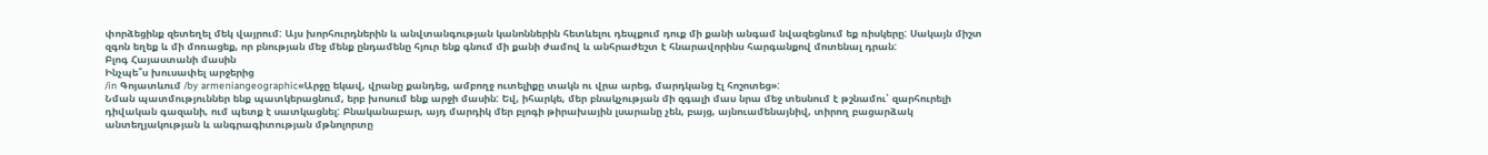փորձեցինք զետեղել մեկ վայրում: Այս խորհուրդներին և անվտանգության կանոններին հետևելու դեպքում դուք մի քանի անգամ նվազեցնում եք ռիսկերը: Սակայն միշտ զգոն եղեք և մի մոռացեք, որ բնության մեջ մենք ընդամենը հյուր ենք գնում մի քանի ժամով և անհրաժեշտ է հնարավորինս հարգանքով մոտենալ դրան:
Բլոգ Հայաստանի մասին
Ինչպե՞ս խուսափել արջերից
/in Գոյատևում /by armeniangeographic«Արջը եկավ, վրանը քանդեց, ամբողջ ուտելիքը տակն ու վրա արեց, մարդկանց էլ հոշոտեց»:
Նման պատմություններ ենք պատկերացնում, երբ խոսում ենք արջի մասին: Եվ, իհարկե, մեր բնակչության մի զգալի մաս նրա մեջ տեսնում է թշնամու՝ զարհուրելի դիվական գազանի, ում պետք է սատկացնել: Բնականաբար, այդ մարդիկ մեր բլոգի թիրախային լսարանը չեն, բայց, այնուամենայնիվ, տիրող բացարձակ անտեղյակության և անգրագիտության մթնոլորտը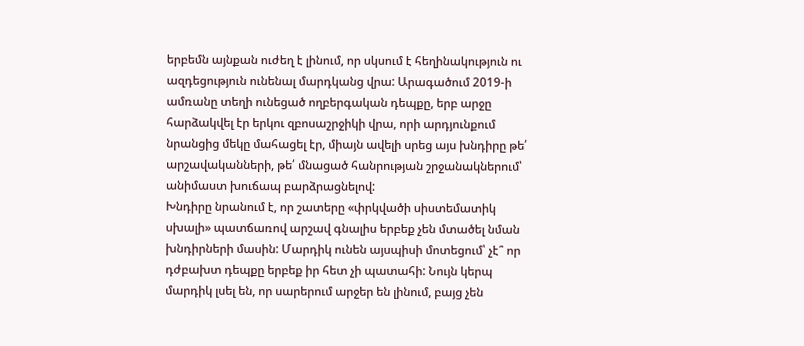երբեմն այնքան ուժեղ է լինում, որ սկսում է հեղինակություն ու ազդեցություն ունենալ մարդկանց վրա: Արագածում 2019-ի ամռանը տեղի ունեցած ողբերգական դեպքը, երբ արջը հարձակվել էր երկու զբոսաշրջիկի վրա, որի արդյունքում նրանցից մեկը մահացել էր, միայն ավելի սրեց այս խնդիրը թե՛ արշավականների, թե՛ մնացած հանրության շրջանակներում՝ անիմաստ խուճապ բարձրացնելով:
Խնդիրը նրանում է, որ շատերը «փրկվածի սիստեմատիկ սխալի» պատճառով արշավ գնալիս երբեք չեն մտածել նման խնդիրների մասին: Մարդիկ ունեն այսպիսի մոտեցում՝ չէ՞ որ դժբախտ դեպքը երբեք իր հետ չի պատահի: Նույն կերպ մարդիկ լսել են, որ սարերում արջեր են լինում, բայց չեն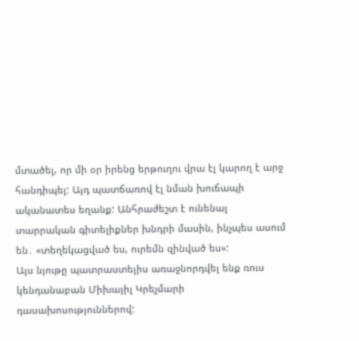մտածել, որ մի օր իրենց երթուղու վրա էլ կարող է արջ հանդիպել: Այդ պատճառով էլ նման խուճապի ականատես եղանք: Անհրաժեշտ է ունենալ տարրական գիտելիքներ խնդրի մասին, ինչպես ասում են․ «տեղեկացված ես, ուրեմն զինված ես»:
Այս նյութը պատրաստելիս առաջնորդվել ենք ռուս կենդանաբան Միխայիլ Կրեչմարի դասախոսություններով: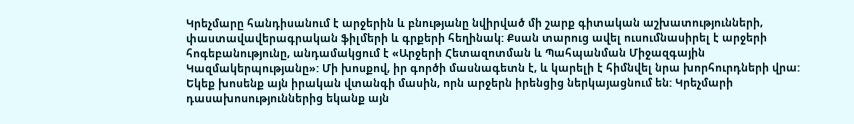Կրեչմարը հանդիսանում է արջերին և բնությանը նվիրված մի շարք գիտական աշխատությունների, փաստավավերագրական ֆիլմերի և գրքերի հեղինակ: Քսան տարուց ավել ուսումնասիրել է արջերի հոգեբանությունը, անդամակցում է «Արջերի Հետազոտման և Պահպանման Միջազգային Կազմակերպությանը»: Մի խոսքով, իր գործի մասնագետն է, և կարելի է հիմնվել նրա խորհուրդների վրա:
Եկեք խոսենք այն իրական վտանգի մասին, որն արջերն իրենցից ներկայացնում են: Կրեչմարի դասախոսություններից եկանք այն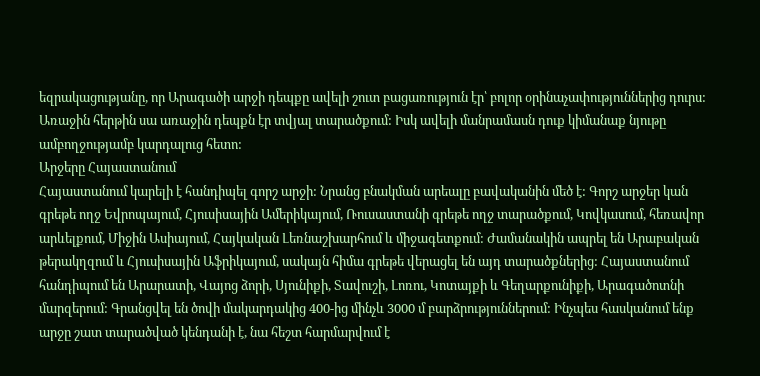եզրակացությանը, որ Արագածի արջի դեպքը ավելի շուտ բացառություն էր՝ բոլոր օրինաչափություններից դուրս: Առաջին հերթին սա առաջին դեպքն էր տվյալ տարածքում: Իսկ ավելի մանրամասն դուք կիմանաք նյութը ամբողջությամբ կարդալուց հետո:
Արջերը Հայաստանում
Հայաստանում կարելի է հանդիպել գորշ արջի: Նրանց բնակման արեալը բավականին մեծ է: Գորշ արջեր կան գրեթե ողջ Եվրոպայում, Հյուսիսային Ամերիկայում, Ռուսաստանի գրեթե ողջ տարածքում, Կովկասում, հեռավոր արևելքում, Միջին Ասիայում, Հայկական Լեռնաշխարհում և միջագետքում: Ժամանակին ապրել են Արաբական թերակղզում և Հյուսիսային Աֆրիկայում, սակայն հիմա գրեթե վերացել են այդ տարածքներից: Հայաստանում հանդիպում են Արարատի, Վայոց ձորի, Սյունիքի, Տավուշի, Լոռու, Կոտայքի և Գեղարքունիքի, Արագածոտնի մարզերում: Գրանցվել են ծովի մակարդակից 400-ից մինչև 3000 մ բարձրություններում: Ինչպես հասկանում ենք արջը շատ տարածված կենդանի է, նա հեշտ հարմարվում է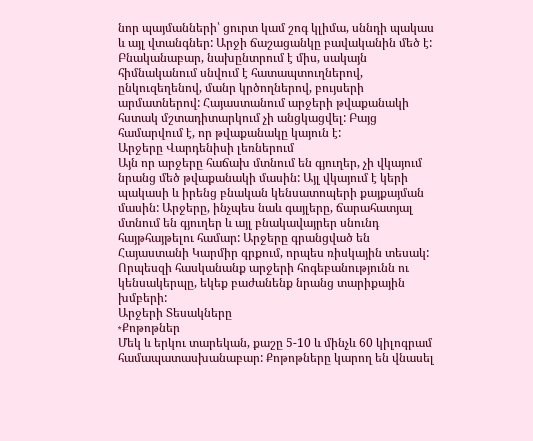նոր պայմանների՝ ցուրտ կամ շոգ կլիմա, սննդի պակաս և այլ վտանգներ: Արջի ճաշացանկը բավականին մեծ է: Բնականաբար, նախընտրում է միս, սակայն հիմնականում սնվում է հատապտուղներով, ընկուզեղենով, մանր կրծողներով, բույսերի արմատներով: Հայաստանում արջերի թվաքանակի հստակ մշտադիտարկում չի անցկացվել: Բայց համարվում է, որ թվաքանակը կայուն է:
Արջերը Վարդենիսի լեռներում
Այն որ արջերը հաճախ մտնում են գյուղեր, չի վկայում նրանց մեծ թվաքանակի մասին: Այլ վկայում է կերի պակասի և իրենց բնական կենսատոպերի քայքայման մասին: Արջերը, ինչպես նաև գայլերը, ճարահատյալ մտնում են գյուղեր և այլ բնակավայրեր սնունդ հայթհայթելու համար: Արջերը գրանցված են Հայաստանի Կարմիր գրքում, որպես ռիսկային տեսակ:
Որպեսզի հասկանանք արջերի հոգեբանությունն ու կենսակերպը, եկեք բաժանենք նրանց տարիքային խմբերի:
Արջերի Տեսակները
∗Քոթոթներ
Մեկ և երկու տարեկան, քաշը 5-10 և մինչև 60 կիլոգրամ համապատասխանաբար: Քոթոթները կարող են վնասել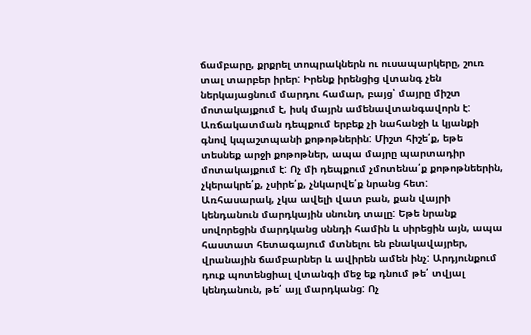ճամբարը, քրքրել տոպրակներն ու ուսապարկերը, շուռ տալ տարբեր իրեր: Իրենք իրենցից վտանգ չեն ներկայացնում մարդու համար, բայց՝ մայրը միշտ մոտակայքում է, իսկ մայրն ամենավտանգավորն է: Առճակատման դեպքում երբեք չի նահանջի և կյանքի գնով կպաշտպանի քոթոթներին: Միշտ հիշե՛ք, եթե տեսնեք արջի քոթոթներ, ապա մայրը պարտադիր մոտակայքում է: Ոչ մի դեպքում չմոտենա՛ք քոթոթնեերին, չկերակրե՛ք, չսիրե՛ք, չնկարվե՛ք նրանց հետ: Առհասարակ, չկա ավելի վատ բան, քան վայրի կենդանուն մարդկային սնունդ տալը: Եթե նրանք սովորեցին մարդկանց սննդի համին և սիրեցին այն, ապա հաստատ հետագայում մտնելու են բնակավայրեր, վրանային ճամբարներ և ավիրեն ամեն ինչ: Արդյունքում դուք պոտենցիալ վտանգի մեջ եք դնում թե՛ տվյալ կենդանուն, թե՛ այլ մարդկանց: Ոչ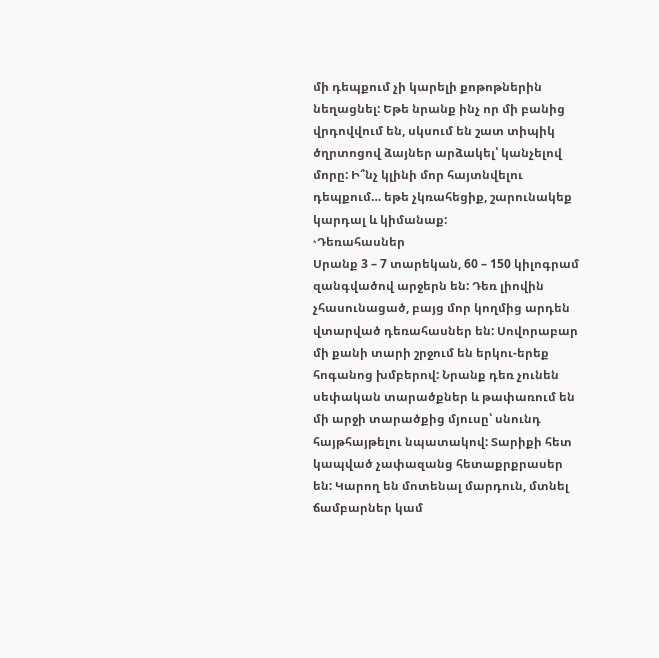մի դեպքում չի կարելի քոթոթներին նեղացնել: Եթե նրանք ինչ որ մի բանից վրդովվում են, սկսում են շատ տիպիկ ծղրտոցով ձայներ արձակել՝ կանչելով մորը: Ի՞նչ կլինի մոր հայտնվելու դեպքում… եթե չկռահեցիք, շարունակեք կարդալ և կիմանաք:
∗Դեռահասներ
Սրանք 3 – 7 տարեկան, 60 – 150 կիլոգրամ զանգվածով արջերն են: Դեռ լիովին չհասունացած, բայց մոր կողմից արդեն վտարված դեռահասներ են: Սովորաբար մի քանի տարի շրջում են երկու-երեք հոգանոց խմբերով: Նրանք դեռ չունեն սեփական տարածքներ և թափառում են մի արջի տարածքից մյուսը՝ սնունդ հայթհայթելու նպատակով: Տարիքի հետ կապված չափազանց հետաքրքրասեր են: Կարող են մոտենալ մարդուն, մտնել ճամբարներ կամ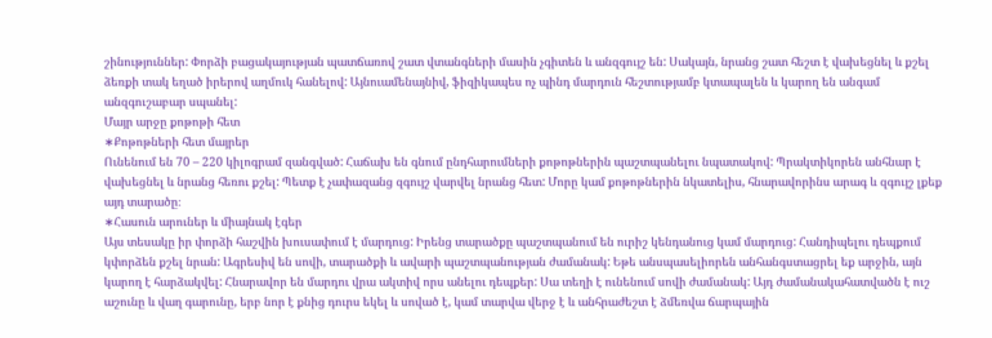շինություններ: Փորձի բացակայության պատճառով շատ վտանգների մասին չգիտեն և անզգույշ են: Սակայն, նրանց շատ հեշտ է վախեցնել և քշել ձեռքի տակ եղած իրերով աղմուկ հանելով: Այնուամենայնիվ, ֆիզիկապես ոչ պինդ մարդուն հեշտությամբ կտապալեն և կարող են անգամ անզգուշաբար սպանել:
Մայր արջը քոթոթի հետ
∗Քոթոթների հետ մայրեր
Ունենում են 70 – 220 կիլոգրամ զանգված: Հաճախ են գնում ընդհարումների քոթոթներին պաշտպանելու նպատակով: Պրակտիկորեն անհնար է վախեցնել և նրանց հեռու քշել: Պետք է չափազանց զգույշ վարվել նրանց հետ: Մորը կամ քոթոթներին նկատելիս, հնարավորինս արագ և զգույշ լքեք այդ տարածը։
∗Հասուն արուներ և միայնակ էգեր
Այս տեսակը իր փորձի հաշվին խուսափում է մարդուց: Իրենց տարածքը պաշտպանում են ուրիշ կենդանուց կամ մարդուց: Հանդիպելու դեպքում կփորձեն քշել նրան: Ագրեսիվ են սովի, տարածքի և ավարի պաշտպանության ժամանակ: Եթե անսպասելիորեն անհանգստացրել եք արջին, այն կարող է հարձակվել: Հնարավոր են մարդու վրա ակտիվ որս անելու դեպքեր: Սա տեղի է ունենում սովի ժամանակ: Այդ ժամանակահատվածն է ուշ աշունը և վաղ գարունը, երբ նոր է քնից դուրս եկել և սոված է, կամ տարվա վերջ է և անհրաժեշտ է ձմեռվա ճարպային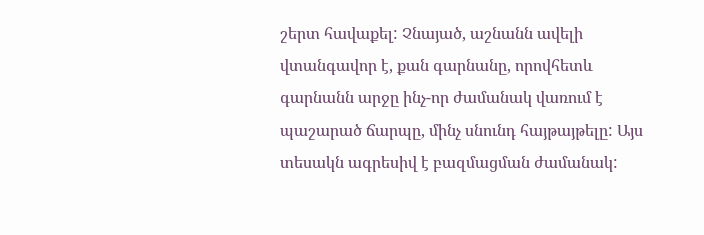շերտ հավաքել: Չնայած, աշնանն ավելի վտանգավոր է, քան գարնանը, որովհետև գարնանն արջը ինչ-որ ժամանակ վառում է պաշարած ճարպը, մինչ սնունդ հայթայթելը: Այս տեսակն ագրեսիվ է բազմացման ժամանակ: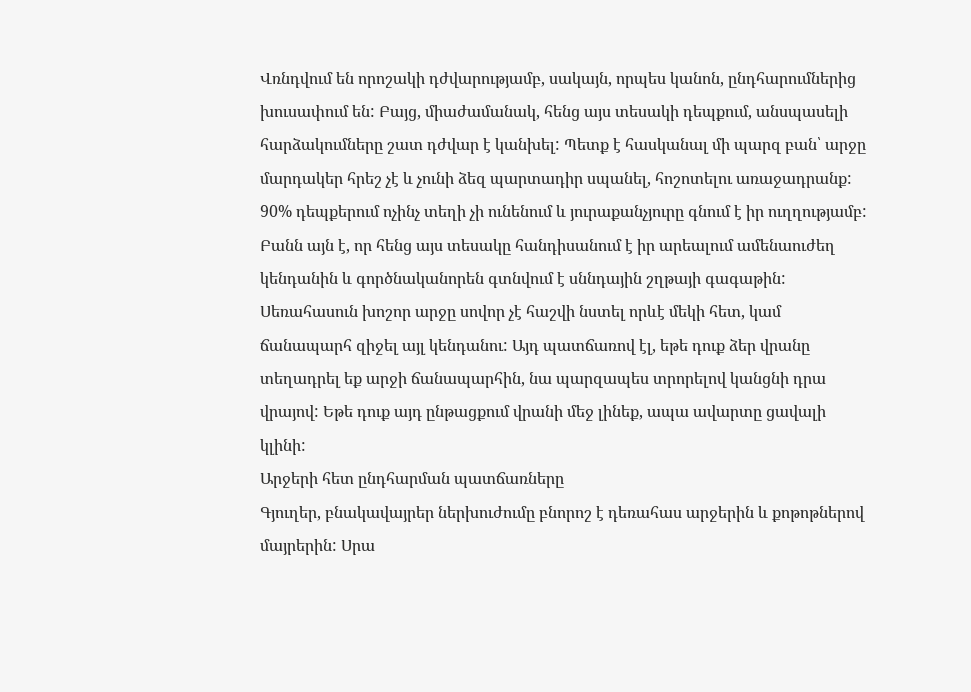Վռնդվում են որոշակի դժվարությամբ, սակայն, որպես կանոն, ընդհարումներից խուսափում են: Բայց, միաժամանակ, հենց այս տեսակի դեպքում, անսպասելի հարձակումները շատ դժվար է կանխել: Պետք է հասկանալ մի պարզ բան՝ արջը մարդակեր հրեշ չէ և չունի ձեզ պարտադիր սպանել, հոշոտելու առաջադրանք: 90% դեպքերում ոչինչ տեղի չի ունենում և յուրաքանչյուրը գնում է իր ուղղությամբ: Բանն այն է, որ հենց այս տեսակը հանդիսանում է իր արեալում ամենաուժեղ կենդանին և գործնականորեն գտնվում է սննդային շղթայի գագաթին: Սեռահասուն խոշոր արջը սովոր չէ հաշվի նստել որևէ մեկի հետ, կամ ճանապարհ զիջել այլ կենդանու: Այդ պատճառով էլ, եթե դուք ձեր վրանը տեղադրել եք արջի ճանապարհին, նա պարզապես տրորելով կանցնի դրա վրայով: Եթե դուք այդ ընթացքում վրանի մեջ լինեք, ապա ավարտը ցավալի կլինի:
Արջերի հետ ընդհարման պատճառները
Գյուղեր, բնակավայրեր ներխուժումը բնորոշ է դեռահաս արջերին և քոթոթներով մայրերին: Սրա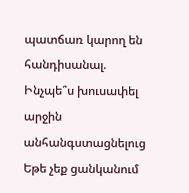պատճառ կարող են հանդիսանալ.
Ինչպե՞ս խուսափել արջին անհանգստացնելուց
Եթե չեք ցանկանում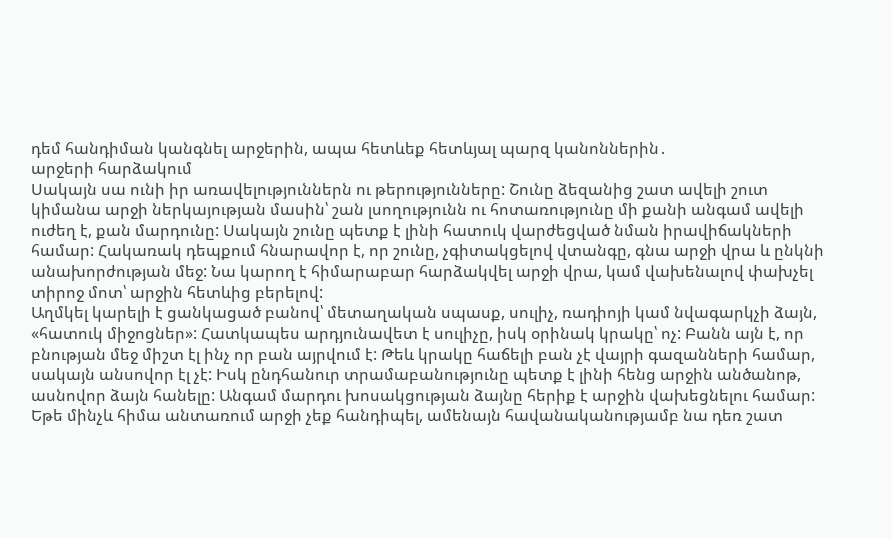դեմ հանդիման կանգնել արջերին, ապա հետևեք հետևյալ պարզ կանոններին․
արջերի հարձակում
Սակայն սա ունի իր առավելություններն ու թերությունները: Շունը ձեզանից շատ ավելի շուտ կիմանա արջի ներկայության մասին՝ շան լսողությունն ու հոտառությունը մի քանի անգամ ավելի ուժեղ է, քան մարդունը: Սակայն շունը պետք է լինի հատուկ վարժեցված նման իրավիճակների համար: Հակառակ դեպքում հնարավոր է, որ շունը, չգիտակցելով վտանգը, գնա արջի վրա և ընկնի անախորժության մեջ: Նա կարող է հիմարաբար հարձակվել արջի վրա, կամ վախենալով փախչել տիրոջ մոտ՝ արջին հետևից բերելով:
Աղմկել կարելի է ցանկացած բանով՝ մետաղական սպասք, սուլիչ, ռադիոյի կամ նվագարկչի ձայն, «հատուկ միջոցներ»: Հատկապես արդյունավետ է սուլիչը, իսկ օրինակ կրակը՝ ոչ: Բանն այն է, որ բնության մեջ միշտ էլ ինչ որ բան այրվում է: Թեև կրակը հաճելի բան չէ վայրի գազանների համար, սակայն անսովոր էլ չէ: Իսկ ընդհանուր տրամաբանությունը պետք է լինի հենց արջին անծանոթ, ասնովոր ձայն հանելը: Անգամ մարդու խոսակցության ձայնը հերիք է արջին վախեցնելու համար: Եթե մինչև հիմա անտառում արջի չեք հանդիպել, ամենայն հավանականությամբ նա դեռ շատ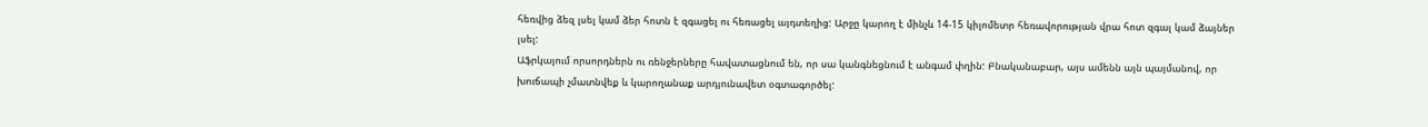հեռվից ձեզ լսել կամ ձեր հոտն է զգացել ու հեռացել այդտեղից: Արջը կարող է մինչև 14-15 կիլոմետր հեռավորության վրա հոտ զգալ կամ ձայներ լսել:
Աֆրկայում որսորդներն ու ռենջերները հավատացնում են, որ սա կանգնեցնում է անգամ փղին: Բնականաբար, այս ամենն այն պայմանով, որ խուճապի չմատնվեք և կարողանաք արդյունավետ օգտագործել: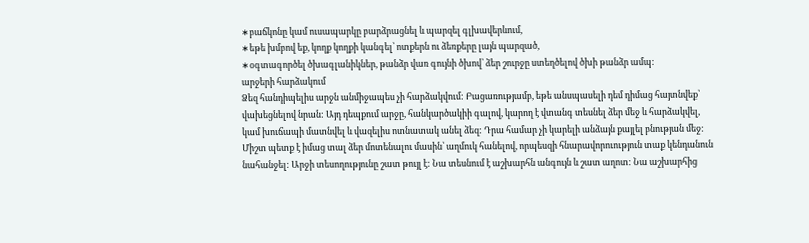∗բաճկոնը կամ ուսապարկը բարձրացնել և պարզել գլխավերևում,
∗եթե խմբով եք, կողք կողքի կանգել՝ ոտքերն ու ձեռքերը լայն պարզած,
∗օգտագործել ծխագլանիկներ, թանձր վառ գույնի ծխով՝ ձեր շուրջը ստեղծելով ծխի թանձր ամպ:
արջերի հարձակում
Ձեզ հանդիպելիս արջն անմիջապես չի հարձակվում: Բացառությամբ, եթե անսպասելի դեմ դիմաց հայտնվեք՝ վախեցնելով նրան: Այդ դեպքում արջը, հանկարծակիի գալով, կարող է վտանգ տեսնել ձեր մեջ և հարձակվել, կամ խուճապի մատնվել և վազելիս ոտնատակ անել ձեզ: Դրա համար չի կարելի անձայն քայլել բնության մեջ: Միշտ պետք է իմաց տալ ձեր մոտենալու մասին՝ աղմուկ հանելով, որպեսզի հնարավորուություն տաք կենդանուն նահանջել: Արջի տեսողությունը շատ թույլ է: Նա տեսնում է աշխարհն անգույն և շատ աղոտ: Նա աշխարհից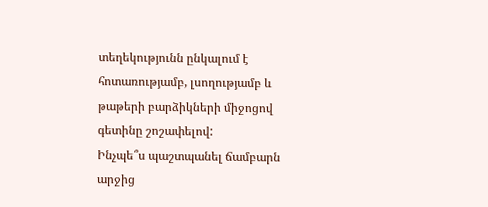տեղեկությունն ընկալում է հոտառությամբ, լսողությամբ և թաթերի բարձիկների միջոցով գետինը շոշափելով:
Ինչպե՞ս պաշտպանել ճամբարն արջից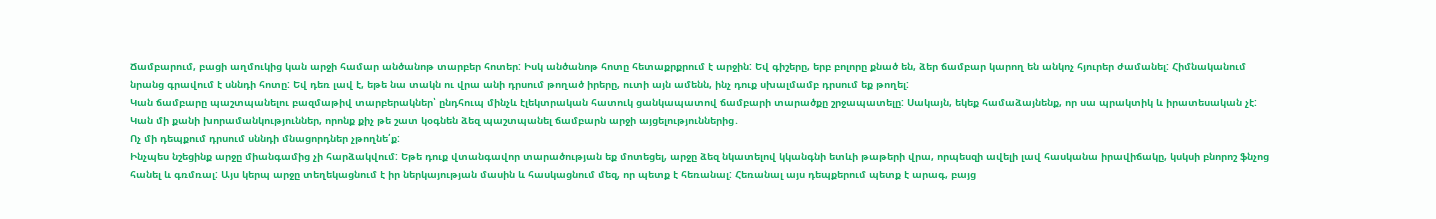Ճամբարում, բացի աղմուկից կան արջի համար անծանոթ տարբեր հոտեր: Իսկ անծանոթ հոտը հետաքրքրում է արջին: Եվ գիշերը, երբ բոլորը քնած են, ձեր ճամբար կարող են անկոչ հյուրեր ժամանել: Հիմնականում նրանց գրավում է սննդի հոտը: Եվ դեռ լավ է, եթե նա տակն ու վրա անի դրսում թողած իրերը, ուտի այն ամենն, ինչ դուք սխալմամբ դրսում եք թողել:
Կան ճամբարը պաշտպանելու բազմաթիվ տարբերակներ՝ ընդհուպ մինչև էլեկտրական հատուկ ցանկապատով ճամբարի տարածքը շրջապատելը: Սակայն, եկեք համաձայնենք, որ սա պրակտիկ և իրատեսական չէ: Կան մի քանի խորամանկություններ, որոնք քիչ թե շատ կօգնեն ձեզ պաշտպանել ճամբարն արջի այցելություններից․
Ոչ մի դեպքում դրսում սննդի մնացորդներ չթողնե՛ք:
Ինչպես նշեցինք արջը միանգամից չի հարձակվում: Եթե դուք վտանգավոր տարածության եք մոտեցել, արջը ձեզ նկատելով կկանգնի ետևի թաթերի վրա, որպեսզի ավելի լավ հասկանա իրավիճակը, կսկսի բնորոշ ֆնչոց հանել և գռմռալ: Այս կերպ արջը տեղեկացնում է իր ներկայության մասին և հասկացնում մեզ, որ պետք է հեռանալ: Հեռանալ այս դեպքերում պետք է արագ, բայց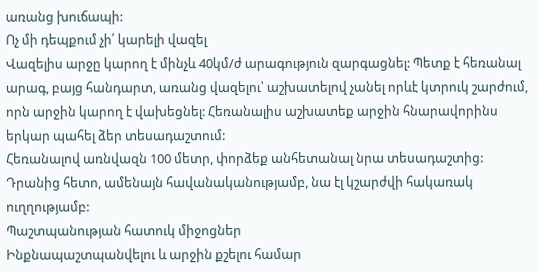առանց խուճապի:
Ոչ մի դեպքում չի՛ կարելի վազել
Վազելիս արջը կարող է մինչև 40կմ/ժ արագություն զարգացնել: Պետք է հեռանալ արագ, բայց հանդարտ, առանց վազելու՝ աշխատելով չանել որևէ կտրուկ շարժում, որն արջին կարող է վախեցնել: Հեռանալիս աշխատեք արջին հնարավորինս երկար պահել ձեր տեսադաշտում:
Հեռանալով առնվազն 100 մետր, փորձեք անհետանալ նրա տեսադաշտից: Դրանից հետո, ամենայն հավանականությամբ, նա էլ կշարժվի հակառակ ուղղությամբ:
Պաշտպանության հատուկ միջոցներ
Ինքնապաշտպանվելու և արջին քշելու համար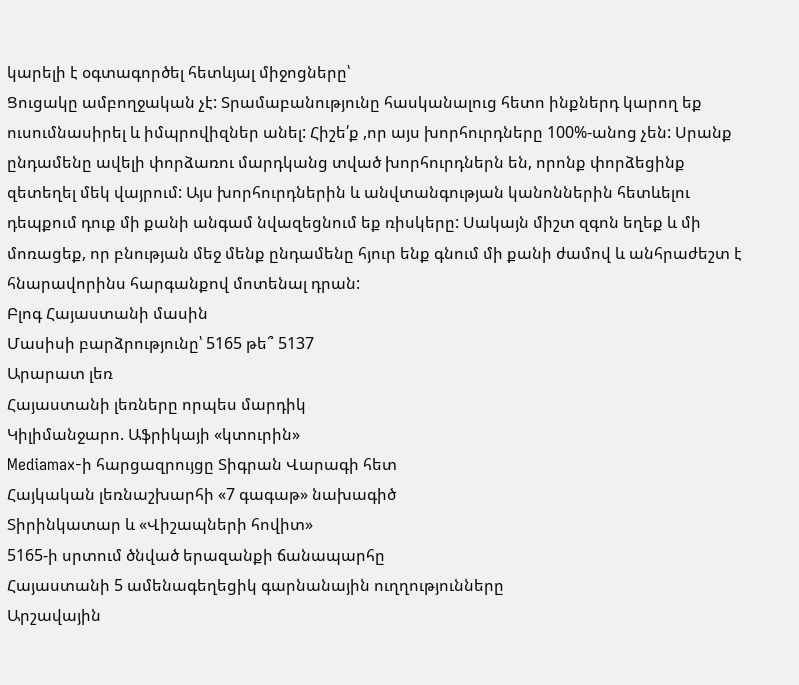կարելի է օգտագործել հետևյալ միջոցները՝
Ցուցակը ամբողջական չէ: Տրամաբանությունը հասկանալուց հետո ինքներդ կարող եք ուսումնասիրել և իմպրովիզներ անել: Հիշե՛ք ,որ այս խորհուրդները 100%-անոց չեն: Սրանք ընդամենը ավելի փորձառու մարդկանց տված խորհուրդներն են, որոնք փորձեցինք զետեղել մեկ վայրում: Այս խորհուրդներին և անվտանգության կանոններին հետևելու դեպքում դուք մի քանի անգամ նվազեցնում եք ռիսկերը: Սակայն միշտ զգոն եղեք և մի մոռացեք, որ բնության մեջ մենք ընդամենը հյուր ենք գնում մի քանի ժամով և անհրաժեշտ է հնարավորինս հարգանքով մոտենալ դրան:
Բլոգ Հայաստանի մասին
Մասիսի բարձրությունը՝ 5165 թե՞ 5137
Արարատ լեռ
Հայաստանի լեռները որպես մարդիկ
Կիլիմանջարո. Աֆրիկայի «կտուրին»
Mediamax-ի հարցազրույցը Տիգրան Վարագի հետ
Հայկական լեռնաշխարհի «7 գագաթ» նախագիծ
Տիրինկատար և «Վիշապների հովիտ»
5165-ի սրտում ծնված երազանքի ճանապարհը
Հայաստանի 5 ամենագեղեցիկ գարնանային ուղղությունները
Արշավային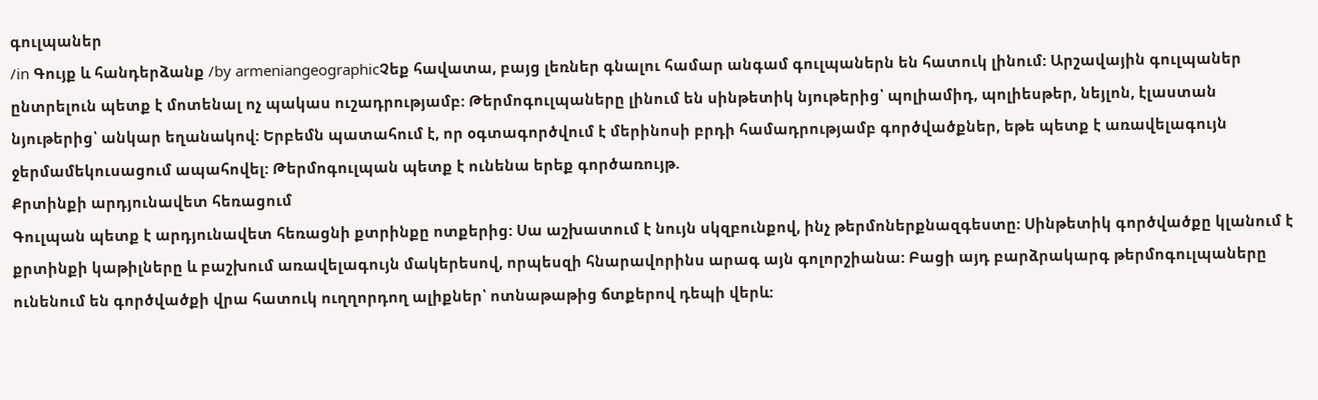գուլպաներ
/in Գույք և հանդերձանք /by armeniangeographicՉեք հավատա, բայց լեռներ գնալու համար անգամ գուլպաներն են հատուկ լինում: Արշավային գուլպաներ ընտրելուն պետք է մոտենալ ոչ պակաս ուշադրությամբ: Թերմոգուլպաները լինում են սինթետիկ նյութերից՝ պոլիամիդ, պոլիեսթեր, նեյլոն, էլաստան նյութերից՝ անկար եղանակով: Երբեմն պատահում է, որ օգտագործվում է մերինոսի բրդի համադրությամբ գործվածքներ, եթե պետք է առավելագույն ջերմամեկուսացում ապահովել: Թերմոգուլպան պետք է ունենա երեք գործառույթ.
Քրտինքի արդյունավետ հեռացում
Գուլպան պետք է արդյունավետ հեռացնի քտրինքը ոտքերից: Սա աշխատում է նույն սկզբունքով, ինչ թերմոներքնազգեստը: Սինթետիկ գործվածքը կլանում է քրտինքի կաթիլները և բաշխում առավելագույն մակերեսով, որպեսզի հնարավորինս արագ այն գոլորշիանա: Բացի այդ բարձրակարգ թերմոգուլպաները ունենում են գործվածքի վրա հատուկ ուղղորդող ալիքներ՝ ոտնաթաթից ճտքերով դեպի վերև: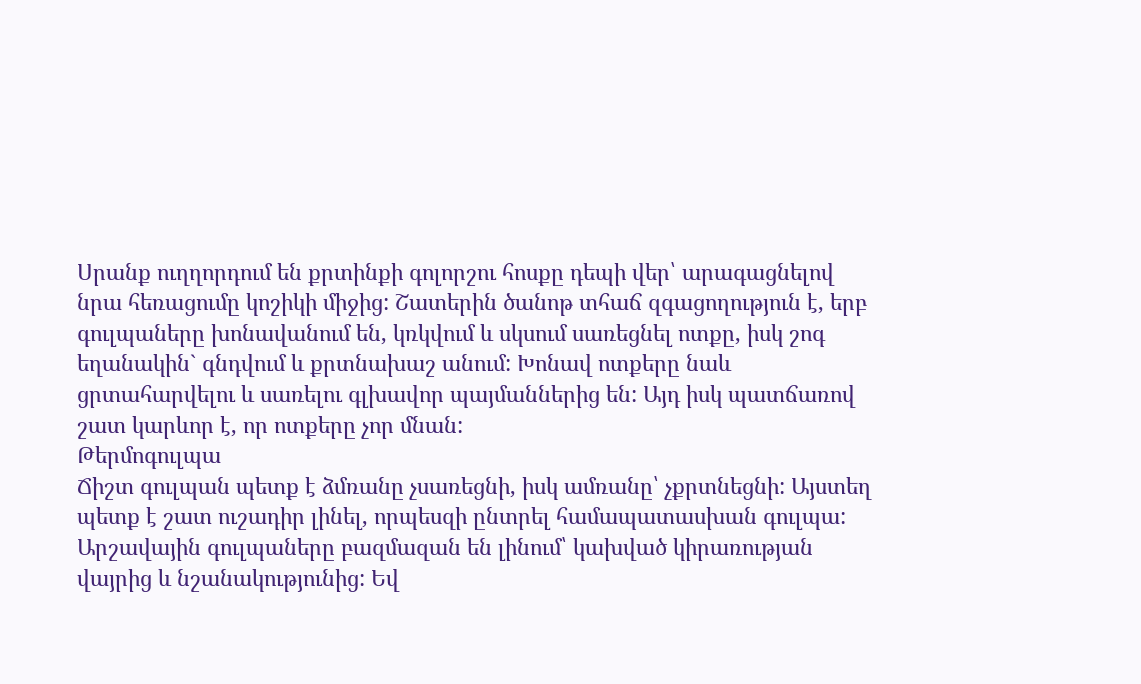Սրանք ուղղորդում են քրտինքի գոլորշու հոսքը դեպի վեր՝ արագացնելով նրա հեռացումը կոշիկի միջից: Շատերին ծանոթ տհաճ զգացողություն է, երբ գուլպաները խոնավանում են, կռկվում և սկսում սառեցնել ոտքը, իսկ շոգ եղանակին` գնդվում և քրտնախաշ անում: Խոնավ ոտքերը նաև ցրտահարվելու և սառելու գլխավոր պայմաններից են: Այդ իսկ պատճառով շատ կարևոր է, որ ոտքերը չոր մնան:
Թերմոգուլպա
Ճիշտ գուլպան պետք է ձմռանը չսառեցնի, իսկ ամռանը՝ չքրտնեցնի: Այստեղ պետք է շատ ուշադիր լինել, որպեսզի ընտրել համապատասխան գուլպա: Արշավային գուլպաները բազմազան են լինում՝ կախված կիրառության վայրից և նշանակությունից: Եվ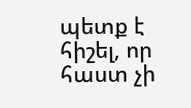պետք է հիշել, որ հաստ չի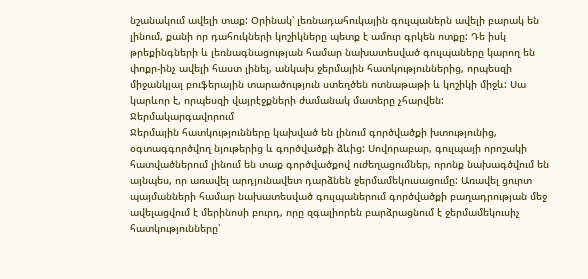նշանակում ավելի տաք: Օրինակ՝ լեռնադահուկային գուլպաներն ավելի բարակ են լինում, քանի որ դահուկների կոշիկները պետք է ամուր գրկեն ոտքը: Դե իսկ թրեքինգների և լեռնագնացության համար նախատեսված գուլպաները կարող են փոքր-ինչ ավելի հաստ լինել, անկախ ջերմային հատկություններից, որպեսզի միջանկյալ բուֆերային տարածություն ստեղծեն ոտնաթաթի և կոշիկի միջև: Սա կարևոր է, որպեսզի վայրէջքների ժամանակ մատերը չհարվեն:
Ջերմակարգավորում
Ջերմային հատկությունները կախված են լինում գործվածքի խտությունից, օգտագգործվող նյութերից և գործվածքի ձևից: Սովորաբար, գուլպայի որոշակի հատվածներում լինում են տաք գործվածքով ուժեղացումներ, որոնք նախագծվում են այնպես, որ առավել արդյունավետ դարձնեն ջերմամեկուսացումը: Առավել ցուրտ պայմանների համար նախատեսված գուլպաներում գործվածքի բաղադրության մեջ ավելացվում է մերինոսի բուրդ, որը զգալիորեն բարձրացնում է ջերմամեկուսիչ հատկությունները՝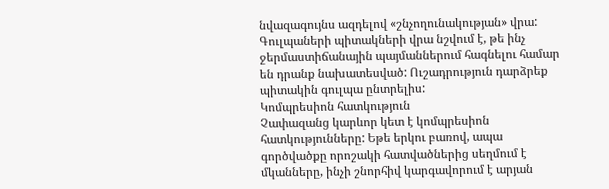նվազագույնս ազդելով «շնչողունակության» վրա: Գուլպաների պիտակների վրա նշվում է, թե ինչ ջերմաստիճանային պայմաններում հագնելու համար են դրանք նախատեսված: Ուշադրություն դարձրեք պիտակին գուլպա ընտրելիս:
Կոմպրեսիոն հատկություն
Չափազանց կարևոր կետ է կոմպրեսիոն հատկությունները: Եթե երկու բառով, ապա գործվածքը որոշակի հատվածներից սեղմում է մկանները, ինչի շնորհիվ կարգավորում է արյան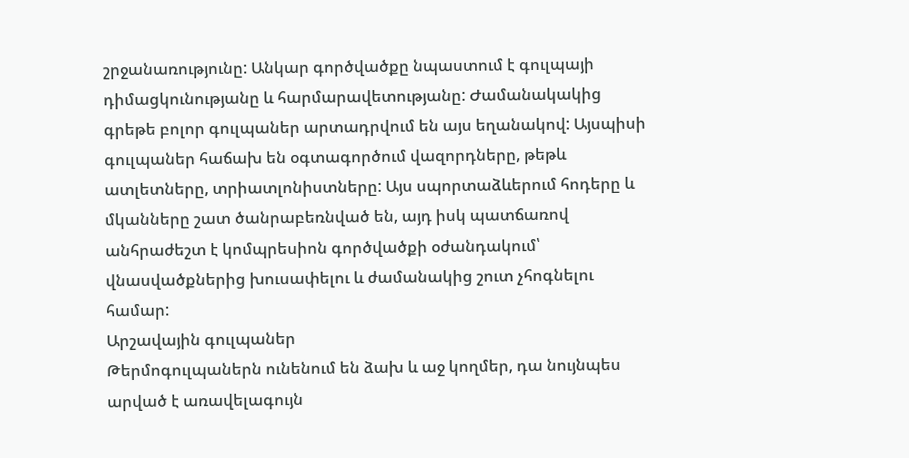շրջանառությունը: Անկար գործվածքը նպաստում է գուլպայի դիմացկունությանը և հարմարավետությանը: Ժամանակակից գրեթե բոլոր գուլպաներ արտադրվում են այս եղանակով: Այսպիսի գուլպաներ հաճախ են օգտագործում վազորդները, թեթև ատլետները, տրիատլոնիստները: Այս սպորտաձևերում հոդերը և մկանները շատ ծանրաբեռնված են, այդ իսկ պատճառով անհրաժեշտ է կոմպրեսիոն գործվածքի օժանդակում՝ վնասվածքներից խուսափելու և ժամանակից շուտ չհոգնելու համար:
Արշավային գուլպաներ
Թերմոգուլպաներն ունենում են ձախ և աջ կողմեր, դա նույնպես արված է առավելագույն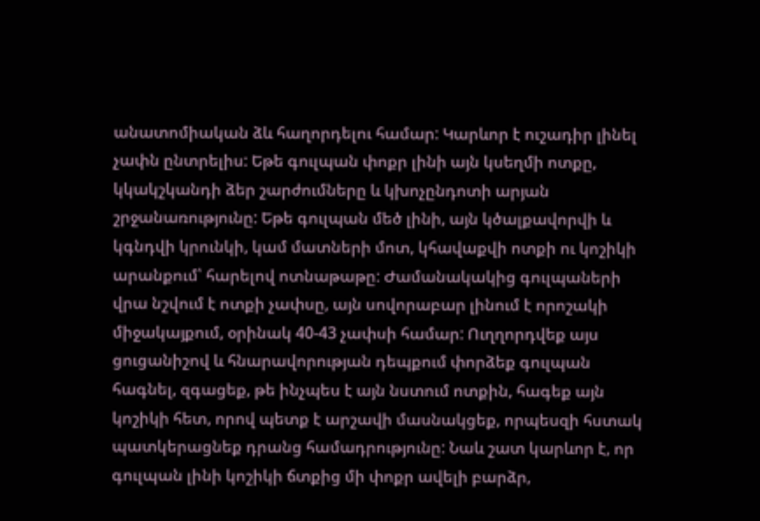անատոմիական ձև հաղորդելու համար: Կարևոր է ուշադիր լինել չափն ընտրելիս: Եթե գուլպան փոքր լինի այն կսեղմի ոտքը, կկակշկանդի ձեր շարժումները և կխոչընդոտի արյան շրջանառությունը: Եթե գուլպան մեծ լինի, այն կծալքավորվի և կգնդվի կրունկի, կամ մատների մոտ, կհավաքվի ոտքի ու կոշիկի արանքում՝ հարելով ոտնաթաթը: Ժամանակակից գուլպաների վրա նշվում է ոտքի չափսը, այն սովորաբար լինում է որոշակի միջակայքում, օրինակ 40-43 չափսի համար: Ուղղորդվեք այս ցուցանիշով և հնարավորության դեպքում փորձեք գուլպան հագնել, զգացեք, թե ինչպես է այն նստում ոտքին, հագեք այն կոշիկի հետ, որով պետք է արշավի մասնակցեք, որպեսզի հստակ պատկերացնեք դրանց համադրությունը: Նաև շատ կարևոր է, որ գուլպան լինի կոշիկի ճտքից մի փոքր ավելի բարձր,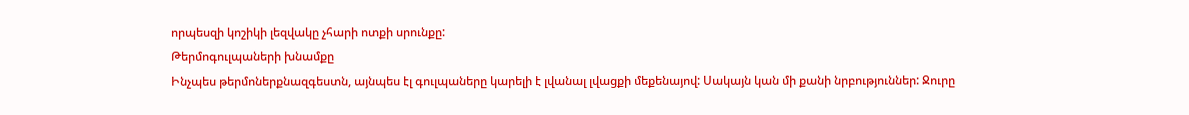որպեսզի կոշիկի լեզվակը չհարի ոտքի սրունքը:
Թերմոգուլպաների խնամքը
Ինչպես թերմոներքնազգեստն, այնպես էլ գուլպաները կարելի է լվանալ լվացքի մեքենայով: Սակայն կան մի քանի նրբություններ: Ջուրը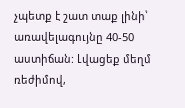չպետք է շատ տաք լինի՝ առավելագույնը 40-50 աստիճան: Լվացեք մեղմ ռեժիմով,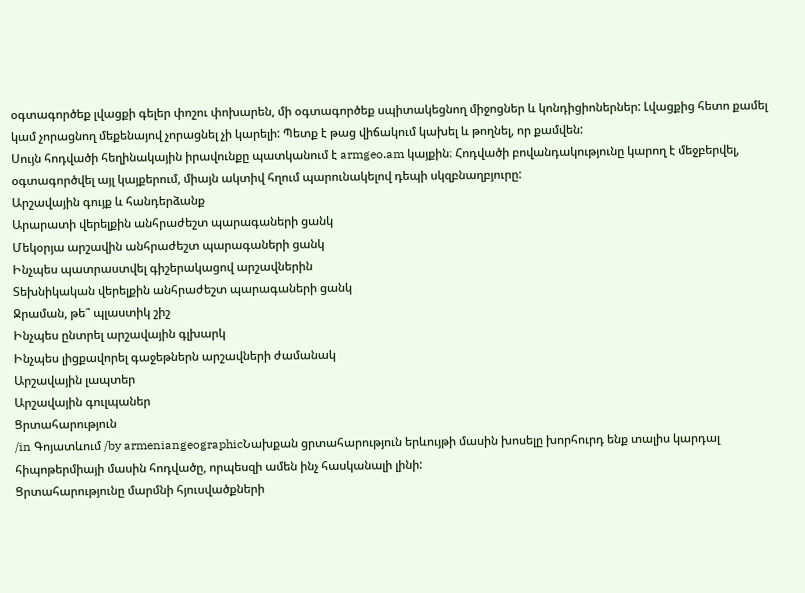օգտագործեք լվացքի գելեր փոշու փոխարեն, մի օգտագործեք սպիտակեցնող միջոցներ և կոնդիցիոներներ: Լվացքից հետո քամել կամ չորացնող մեքենայով չորացնել չի կարելի: Պետք է թաց վիճակում կախել և թողնել, որ քամվեն:
Սույն հոդվածի հեղինակային իրավունքը պատկանում է armgeo.am կայքին։ Հոդվածի բովանդակությունը կարող է մեջբերվել, օգտագործվել այլ կայքերում, միայն ակտիվ հղում պարունակելով դեպի սկզբնաղբյուրը:
Արշավային գույք և հանդերձանք
Արարատի վերելքին անհրաժեշտ պարագաների ցանկ
Մեկօրյա արշավին անհրաժեշտ պարագաների ցանկ
Ինչպես պատրաստվել գիշերակացով արշավներին
Տեխնիկական վերելքին անհրաժեշտ պարագաների ցանկ
Ջրաման, թե՞ պլաստիկ շիշ
Ինչպես ընտրել արշավային գլխարկ
Ինչպես լիցքավորել գաջեթներն արշավների ժամանակ
Արշավային լապտեր
Արշավային գուլպաներ
Ցրտահարություն
/in Գոյատևում /by armeniangeographicՆախքան ցրտահարություն երևույթի մասին խոսելը խորհուրդ ենք տալիս կարդալ հիպոթերմիայի մասին հոդվածը, որպեսզի ամեն ինչ հասկանալի լինի:
Ցրտահարությունը մարմնի հյուսվածքների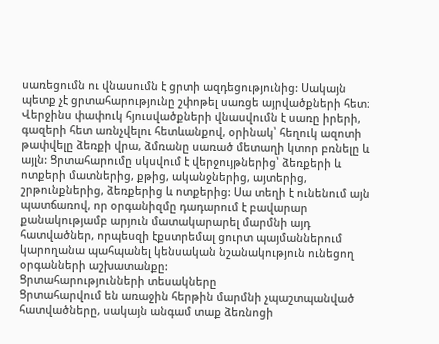սառեցումն ու վնասումն է ցրտի ազդեցությունից: Սակայն պետք չէ ցրտահարությունը շփոթել սառցե այրվածքների հետ։ Վերջինս փափուկ հյուսվածքների վնասվումն է սառը իրերի, գազերի հետ առնչվելու հետևանքով, օրինակ՝ հեղուկ ազոտի թափվելը ձեռքի վրա, ձմռանը սառած մետաղի կտոր բռնելը և այլն: Ցրտահարումը սկսվում է վերջույթներից՝ ձեռքերի և ոտքերի մատներից, քթից, ականջներից, այտերից, շրթունքներից, ձեռքերից և ոտքերից: Սա տեղի է ունենում այն պատճառով, որ օրգանիզմը դադարում է բավարար քանակությամբ արյուն մատակարարել մարմնի այդ հատվածներ, որպեսզի էքստրեմալ ցուրտ պայմաններում կարողանա պահպանել կենսական նշանակություն ունեցող օրգանների աշխատանքը:
Ցրտահարությունների տեսակները
Ցրտահարվում են առաջին հերթին մարմնի չպաշտպանված հատվածները, սակայն անգամ տաք ձեռնոցի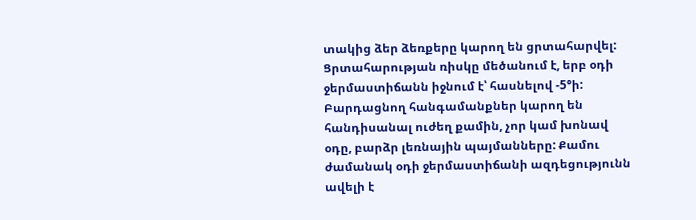տակից ձեր ձեռքերը կարող են ցրտահարվել: Ցրտահարության ռիսկը մեծանում է, երբ օդի ջերմաստիճանն իջնում է՝ հասնելով -5°ի: Բարդացնող հանգամանքներ կարող են հանդիսանալ ուժեղ քամին, չոր կամ խոնավ օդը, բարձր լեռնային պայմանները: Քամու ժամանակ օդի ջերմաստիճանի ազդեցությունն ավելի է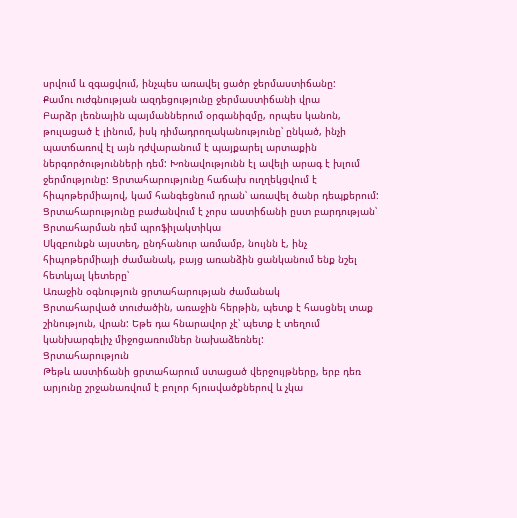սրվում և զգացվում, ինչպես առավել ցածր ջերմաստիճանը:
Քամու ուժգնության ազդեցությունը ջերմաստիճանի վրա
Բարձր լեռնային պայմաններում օրգանիզմը, որպես կանոն, թուլացած է լինում, իսկ դիմադրողականությունը՝ ընկած, ինչի պատճառով էլ այն դժվարանում է պայքարել արտաքին ներգործությունների դեմ: Խոնավությունն էլ ավելի արագ է խլում ջերմությունը: Ցրտահարությունը հաճախ ուղղեկցվում է հիպոթերմիայով, կամ հանգեցնում դրան՝ առավել ծանր դեպքերում:
Ցրտահարությունը բաժանվում է չորս աստիճանի ըստ բարդության՝
Ցրտահարման դեմ պրոֆիլակտիկա
Սկզբունքն այստեղ, ընդհանուր առմամբ, նույնն է, ինչ հիպոթերմիայի ժամանակ, բայց առանձին ցանկանում ենք նշել հետևյալ կետերը՝
Առաջին օգնություն ցրտահարության ժամանակ
Ցրտահարված տուժածին, առաջին հերթին, պետք է հասցնել տաք շինություն, վրան: Եթե դա հնարավոր չէ՝ պետք է տեղում կանխարգելիչ միջոցառումներ նախաձեռնել:
Ցրտահարություն
Թեթև աստիճանի ցրտահարում ստացած վերջույթները, երբ դեռ արյունը շրջանառվում է բոլոր հյուսվածքներով և չկա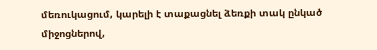մեռուկացում, կարելի է տաքացնել ձեռքի տակ ընկած միջոցներով,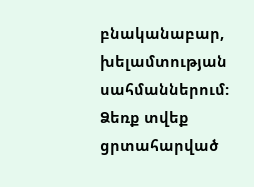բնականաբար, խելամտության սահմաններում: Ձեռք տվեք ցրտահարված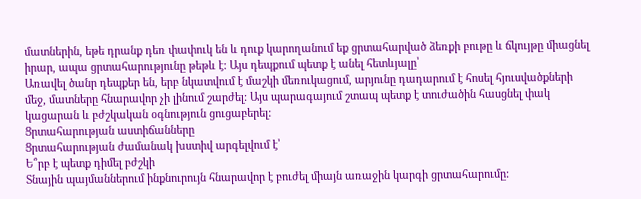մատներին, եթե դրանք դեռ փափուկ են և դուք կարողանում եք ցրտահարված ձեռքի բութը և ճկույթը միացնել իրար, ապա ցրտահարությունը թեթև է: Այս դեպքում պետք է անել հետևյալը՝
Առավել ծանր դեպքեր են, երբ նկատվում է մաշկի մեռուկացում, արյունը դադարում է հոսել հյուսվածքների մեջ, մատները հնարավոր չի լինում շարժել: Այս պարագայում շտապ պետք է տուժածին հասցնել փակ կացարան և բժշկական օգնություն ցուցաբերել:
Ցրտահարության աստիճանները
Ցրտահարության ժամանակ խստիվ արգելվում է՝
Ե՞րբ է պետք դիմել բժշկի
Տնային պայմաններում ինքնուրույն հնարավոր է բուժել միայն առաջին կարգի ցրտահարումը: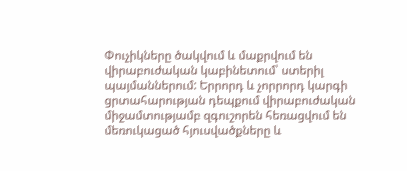Փուչիկները ծակվում և մաքրվում են վիրաբուժական կաբինետում՝ ստերիլ պայմաններում: Երրորդ և չորրորդ կարգի ցրտահարության դեպքում վիրաբուժական միջամտությամբ զգուշորեն հեռացվում են մեռուկացած հյուսվածքները և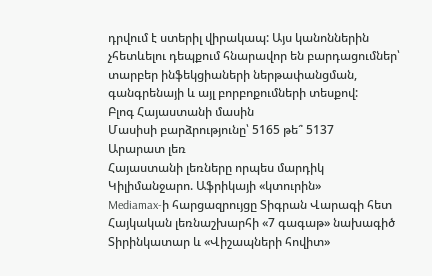դրվում է ստերիլ վիրակապ: Այս կանոններին չհետևելու դեպքում հնարավոր են բարդացումներ՝ տարբեր ինֆեկցիաների ներթափանցման, գանգրենայի և այլ բորբոքումների տեսքով:
Բլոգ Հայաստանի մասին
Մասիսի բարձրությունը՝ 5165 թե՞ 5137
Արարատ լեռ
Հայաստանի լեռները որպես մարդիկ
Կիլիմանջարո. Աֆրիկայի «կտուրին»
Mediamax-ի հարցազրույցը Տիգրան Վարագի հետ
Հայկական լեռնաշխարհի «7 գագաթ» նախագիծ
Տիրինկատար և «Վիշապների հովիտ»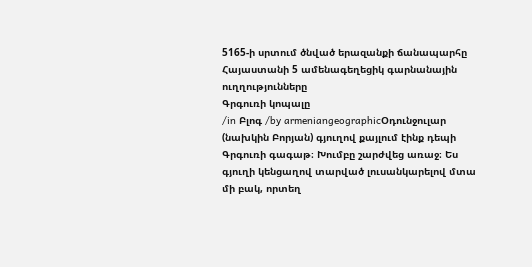5165-ի սրտում ծնված երազանքի ճանապարհը
Հայաստանի 5 ամենագեղեցիկ գարնանային ուղղությունները
Գրգուռի կոպալը
/in Բլոգ /by armeniangeographicՕդունջուլար (նախկին Բորյան) գյուղով քայլում էինք դեպի Գրգուռի գագաթ։ Խումբը շարժվեց առաջ։ Ես գյուղի կենցաղով տարված լուսանկարելով մտա մի բակ, որտեղ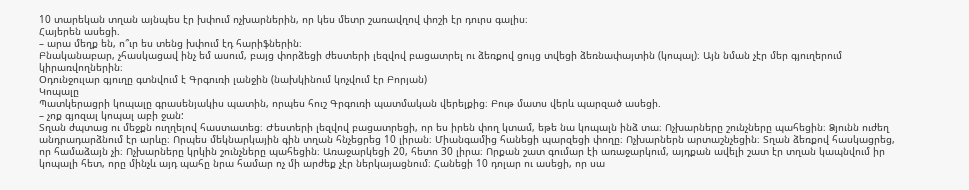10 տարեկան տղան այնպես էր խփում ոչխարներին, որ կես մետր շառավղով փոշի էր դուրս գալիս։
Հայերեն ասեցի.
– արա մեղք են, ո՞ւր ես տենց խփում էդ հարիֆներին։
Բնականաբար, չհասկացավ ինչ եմ ասում, բայց փորձեցի ժեստերի լեզվով բացատրել ու ձեռքով ցույց տվեցի ձեռնափայտին (կոպալ)։ Այն նման չէր մեր գյուղերում կիրառվողներին։
Օդունջուլար գյուղը գտնվում է Գրգուռի լանջին (նախկինում կոչվում էր Բորյան)
Կոպալը
Պատկերացրի կոպալը գրասենյակիս պատին, որպես հուշ Գրգուռի պատմական վերելքից։ Բութ մատս վերև պարզած ասեցի.
– չոք գյոզալ կոպալ աբի ջան:
Տղան ժպտաց ու մեջքն ուղղելով հաստատեց։ Ժեստերի լեզվով բացատրեցի, որ ես իրեն փող կտամ, եթե նա կոպալն ինձ տա։ Ոչխարները շունչները պահեցին։ Ձյունն ուժեղ անդրադարձնում էր արևը։ Որպես մեկնարկային գին տղան հնչեցրեց 10 լիրան։ Միանգամից հանեցի պարզեցի փողը։ Ոչխարներն արտաշնչեցին։ Տղան ձեռքով հասկացրեց, որ համաձայն չի։ Ոչխարները կրկին շունչները պահեցին։ Առաջարկեցի 20, հետո 30 լիրա։ Որքան շատ գումար էի առաջարկում, այդքան ավելի շատ էր տղան կապնվում իր կոպալի հետ, որը մինչև այդ պահը նրա համար ոչ մի արժեք չէր ներկայացնում։ Հանեցի 10 դոլար ու ասեցի, որ սա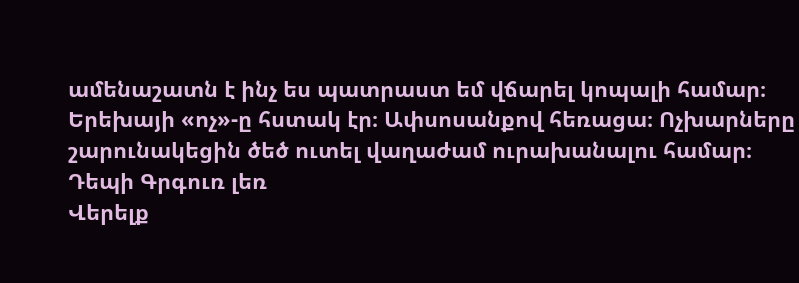ամենաշատն է ինչ ես պատրաստ եմ վճարել կոպալի համար։ Երեխայի «ոչ»-ը հստակ էր։ Ափսոսանքով հեռացա։ Ոչխարները շարունակեցին ծեծ ուտել վաղաժամ ուրախանալու համար։
Դեպի Գրգուռ լեռ
Վերելք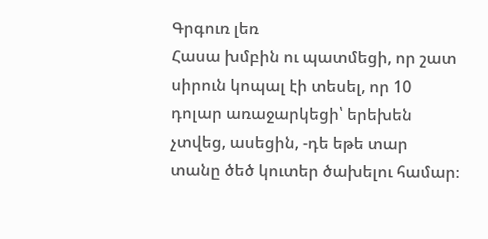Գրգուռ լեռ
Հասա խմբին ու պատմեցի, որ շատ սիրուն կոպալ էի տեսել, որ 10 դոլար առաջարկեցի՝ երեխեն չտվեց, ասեցին, -դե եթե տար տանը ծեծ կուտեր ծախելու համար։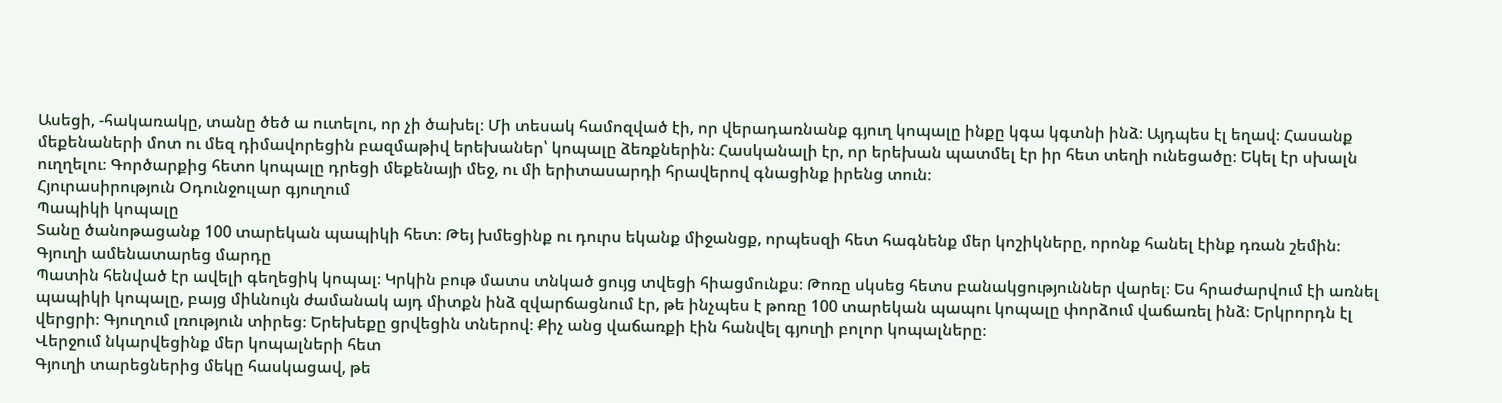Ասեցի, -հակառակը, տանը ծեծ ա ուտելու, որ չի ծախել։ Մի տեսակ համոզված էի, որ վերադառնանք գյուղ կոպալը ինքը կգա կգտնի ինձ։ Այդպես էլ եղավ։ Հասանք մեքենաների մոտ ու մեզ դիմավորեցին բազմաթիվ երեխաներ՝ կոպալը ձեռքներին։ Հասկանալի էր, որ երեխան պատմել էր իր հետ տեղի ունեցածը։ Եկել էր սխալն ուղղելու։ Գործարքից հետո կոպալը դրեցի մեքենայի մեջ, ու մի երիտասարդի հրավերով գնացինք իրենց տուն։
Հյուրասիրություն Օդունջուլար գյուղում
Պապիկի կոպալը
Տանը ծանոթացանք 100 տարեկան պապիկի հետ։ Թեյ խմեցինք ու դուրս եկանք միջանցք, որպեսզի հետ հագնենք մեր կոշիկները, որոնք հանել էինք դռան շեմին։
Գյուղի ամենատարեց մարդը
Պատին հենված էր ավելի գեղեցիկ կոպալ։ Կրկին բութ մատս տնկած ցույց տվեցի հիացմունքս։ Թոռը սկսեց հետս բանակցություններ վարել։ Ես հրաժարվում էի առնել պապիկի կոպալը, բայց միևնույն ժամանակ այդ միտքն ինձ զվարճացնում էր, թե ինչպես է թոռը 100 տարեկան պապու կոպալը փորձում վաճառել ինձ։ Երկրորդն էլ վերցրի։ Գյուղում լռություն տիրեց։ Երեխեքը ցրվեցին տներով։ Քիչ անց վաճառքի էին հանվել գյուղի բոլոր կոպալները։
Վերջում նկարվեցինք մեր կոպալների հետ
Գյուղի տարեցներից մեկը հասկացավ, թե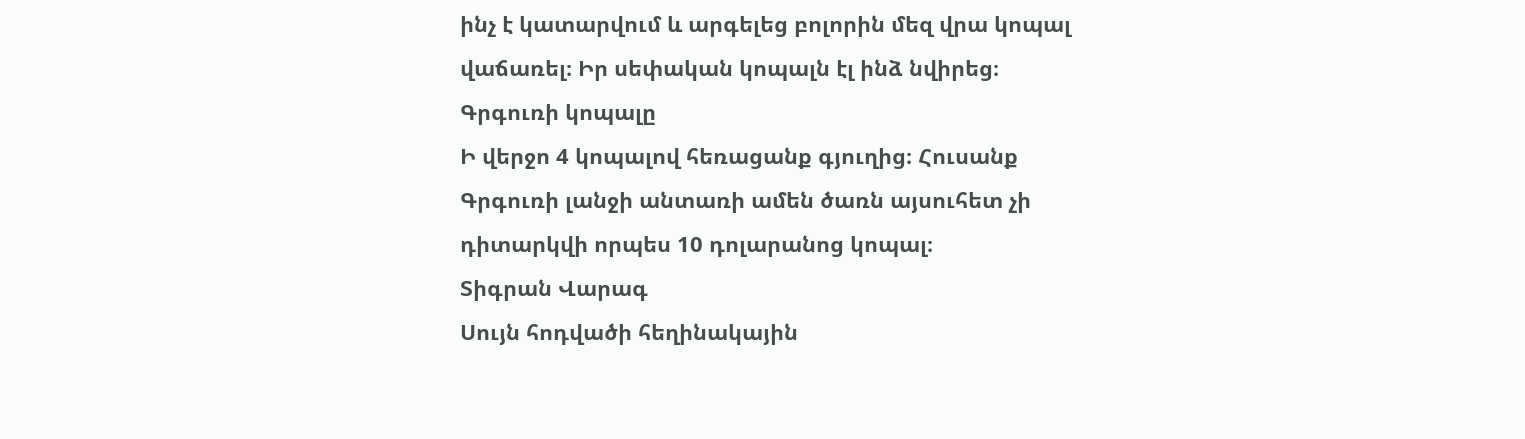ինչ է կատարվում և արգելեց բոլորին մեզ վրա կոպալ վաճառել։ Իր սեփական կոպալն էլ ինձ նվիրեց։
Գրգուռի կոպալը
Ի վերջո 4 կոպալով հեռացանք գյուղից։ Հուսանք Գրգուռի լանջի անտառի ամեն ծառն այսուհետ չի դիտարկվի որպես 10 դոլարանոց կոպալ։
Տիգրան Վարագ
Սույն հոդվածի հեղինակային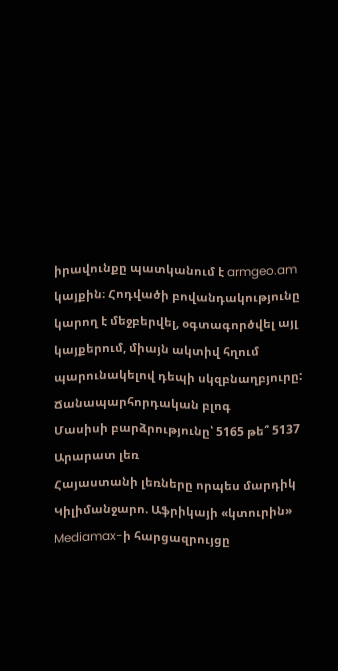իրավունքը պատկանում է armgeo.am կայքին։ Հոդվածի բովանդակությունը կարող է մեջբերվել, օգտագործվել այլ կայքերում, միայն ակտիվ հղում պարունակելով դեպի սկզբնաղբյուրը:
Ճանապարհորդական բլոգ
Մասիսի բարձրությունը՝ 5165 թե՞ 5137
Արարատ լեռ
Հայաստանի լեռները որպես մարդիկ
Կիլիմանջարո. Աֆրիկայի «կտուրին»
Mediamax-ի հարցազրույցը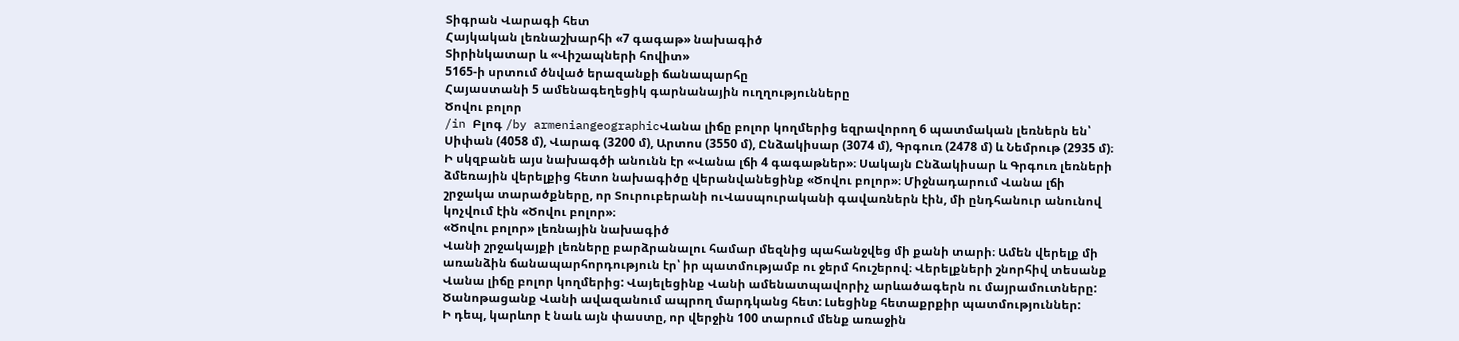Տիգրան Վարագի հետ
Հայկական լեռնաշխարհի «7 գագաթ» նախագիծ
Տիրինկատար և «Վիշապների հովիտ»
5165-ի սրտում ծնված երազանքի ճանապարհը
Հայաստանի 5 ամենագեղեցիկ գարնանային ուղղությունները
Ծովու բոլոր
/in Բլոգ /by armeniangeographicՎանա լիճը բոլոր կողմերից եզրավորող 6 պատմական լեռներն են՝ Սիփան (4058 մ), Վարագ (3200 մ), Արտոս (3550 մ), Ընձակիսար (3074 մ), Գրգուռ (2478 մ) և Նեմրութ (2935 մ)։
Ի սկզբանե այս նախագծի անունն էր «Վանա լճի 4 գագաթներ»։ Սակայն Ընձակիսար և Գրգուռ լեռների ձմեռային վերելքից հետո նախագիծը վերանվանեցինք «Ծովու բոլոր»։ Միջնադարում Վանա լճի շրջակա տարածքները, որ Տուրուբերանի ուՎասպուրականի գավառներն էին, մի ընդհանուր անունով կոչվում էին «Ծովու բոլոր»։
«Ծովու բոլոր» լեռնային նախագիծ
Վանի շրջակայքի լեռները բարձրանալու համար մեզնից պահանջվեց մի քանի տարի։ Ամեն վերելք մի առանձին ճանապարհորդություն էր՝ իր պատմությամբ ու ջերմ հուշերով։ Վերելքների շնորհիվ տեսանք Վանա լիճը բոլոր կողմերից: Վայելեցինք Վանի ամենատպավորիչ արևածագերն ու մայրամուտները: Ծանոթացանք Վանի ավազանում ապրող մարդկանց հետ: Լսեցինք հետաքրքիր պատմություններ:
Ի դեպ, կարևոր է նաև այն փաստը, որ վերջին 100 տարում մենք առաջին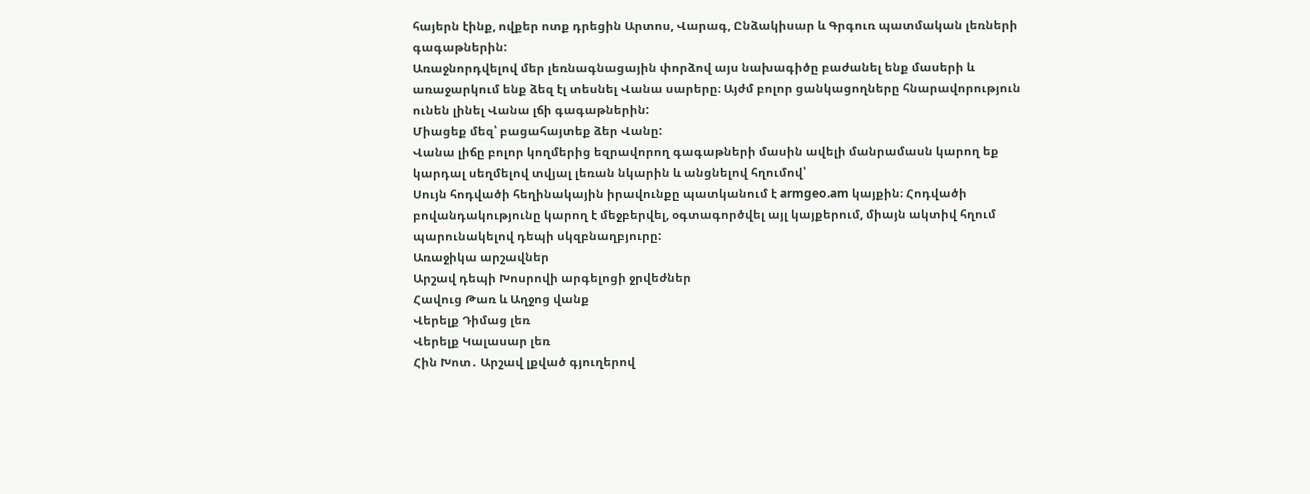հայերն էինք, ովքեր ոտք դրեցին Արտոս, Վարագ, Ընձակիսար և Գրգուռ պատմական լեռների գագաթներին:
Առաջնորդվելով մեր լեռնագնացային փորձով այս նախագիծը բաժանել ենք մասերի և առաջարկում ենք ձեզ էլ տեսնել Վանա սարերը։ Այժմ բոլոր ցանկացողները հնարավորություն ունեն լինել Վանա լճի գագաթներին:
Միացեք մեզ՝ բացահայտեք ձեր Վանը:
Վանա լիճը բոլոր կողմերից եզրավորող գագաթների մասին ավելի մանրամասն կարող եք կարդալ սեղմելով տվյալ լեռան նկարին և անցնելով հղումով՝
Սույն հոդվածի հեղինակային իրավունքը պատկանում է armgeo.am կայքին։ Հոդվածի բովանդակությունը կարող է մեջբերվել, օգտագործվել այլ կայքերում, միայն ակտիվ հղում պարունակելով դեպի սկզբնաղբյուրը:
Առաջիկա արշավներ
Արշավ դեպի Խոսրովի արգելոցի ջրվեժներ
Հավուց Թառ և Աղջոց վանք
Վերելք Դիմաց լեռ
Վերելք Կալասար լեռ
Հին Խոտ․ Արշավ լքված գյուղերով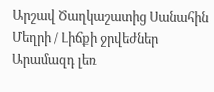Արշավ Ծաղկաշատից Սանահին
Մեղրի / Լիճքի ջրվեժներ
Արամազդ լեռ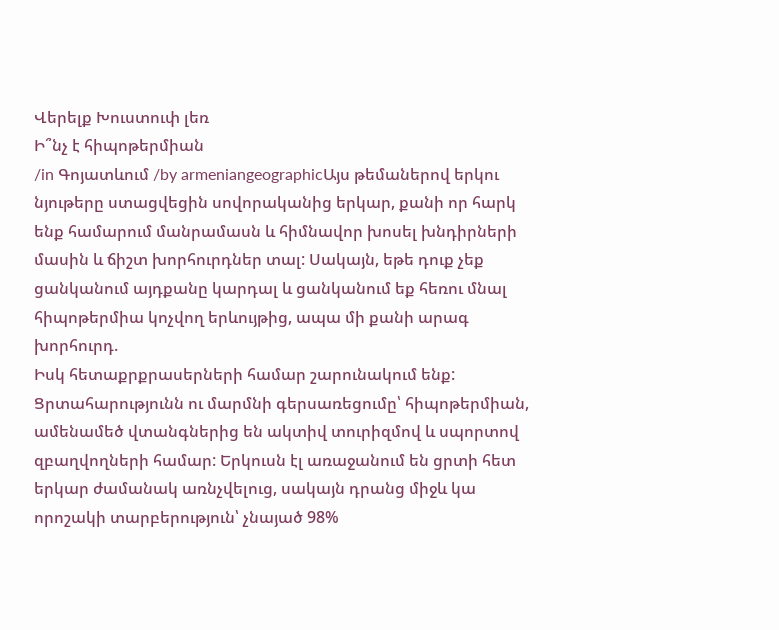Վերելք Խուստուփ լեռ
Ի՞նչ է հիպոթերմիան
/in Գոյատևում /by armeniangeographicԱյս թեմաներով երկու նյութերը ստացվեցին սովորականից երկար, քանի որ հարկ ենք համարում մանրամասն և հիմնավոր խոսել խնդիրների մասին և ճիշտ խորհուրդներ տալ: Սակայն, եթե դուք չեք ցանկանում այդքանը կարդալ և ցանկանում եք հեռու մնալ հիպոթերմիա կոչվող երևույթից, ապա մի քանի արագ խորհուրդ.
Իսկ հետաքրքրասերների համար շարունակում ենք:
Ցրտահարությունն ու մարմնի գերսառեցումը՝ հիպոթերմիան, ամենամեծ վտանգներից են ակտիվ տուրիզմով և սպորտով զբաղվողների համար: Երկուսն էլ առաջանում են ցրտի հետ երկար ժամանակ առնչվելուց, սակայն դրանց միջև կա որոշակի տարբերություն՝ չնայած 98%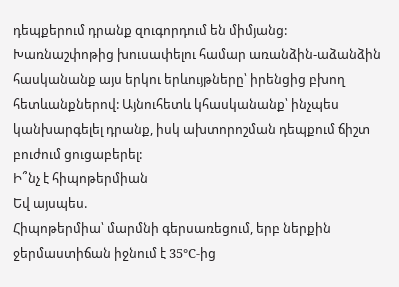դեպքերում դրանք զուգորդում են միմյանց:
Խառնաշփոթից խուսափելու համար առանձին-աձանձին հասկանանք այս երկու երևույթները՝ իրենցից բխող հետևանքներով: Այնուհետև կհասկանանք՝ ինչպես կանխարգելել դրանք, իսկ ախտորոշման դեպքում ճիշտ բուժում ցուցաբերել:
Ի՞նչ է հիպոթերմիան
Եվ այսպես.
Հիպոթերմիա՝ մարմնի գերսառեցում, երբ ներքին ջերմաստիճան իջնում է 35°C-ից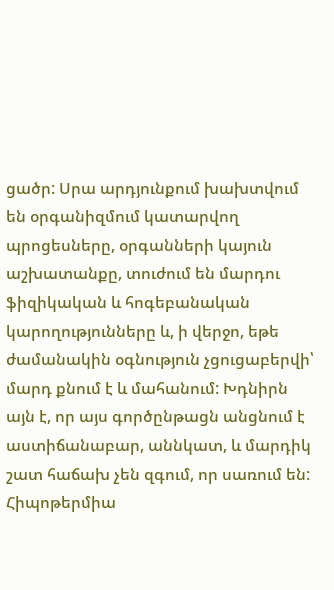ցածր: Սրա արդյունքում խախտվում են օրգանիզմում կատարվող պրոցեսները, օրգանների կայուն աշխատանքը, տուժում են մարդու ֆիզիկական և հոգեբանական կարողությունները և, ի վերջո, եթե ժամանակին օգնություն չցուցաբերվի՝ մարդ քնում է և մահանում: Խդնիրն այն է, որ այս գործընթացն անցնում է աստիճանաբար, աննկատ, և մարդիկ շատ հաճախ չեն զգում, որ սառում են:
Հիպոթերմիա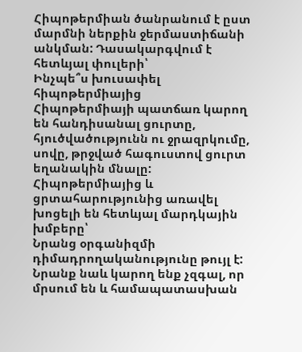Հիպոթերմիան ծանրանում է ըստ մարմնի ներքին ջերմաստիճանի անկման: Դասակարգվում է հետևյալ փուլերի՝
Ինչպե՞ս խուսափել հիպոթերմիայից
Հիպոթերմիայի պատճառ կարող են հանդիսանալ ցուրտը, հյուծվածությունն ու ջրազրկումը, սովը, թրջված հագուստով ցուրտ եղանակին մնալը:
Հիպոթերմիայից և ցրտահարությունից առավել խոցելի են հետևյալ մարդկային խմբերը՝
Նրանց օրգանիզմի դիմադրողականությունը թույլ է: Նրանք նաև կարող ենք չզգալ, որ մրսում են և համապատասխան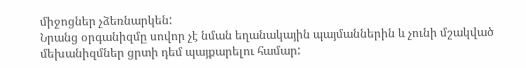միջոցներ չձեռնարկեն:
Նրանց օրգանիզմը սովոր չէ նման եղանակային պայմաններին և չունի մշակված մեխանիզմներ ցրտի դեմ պայքարելու համար: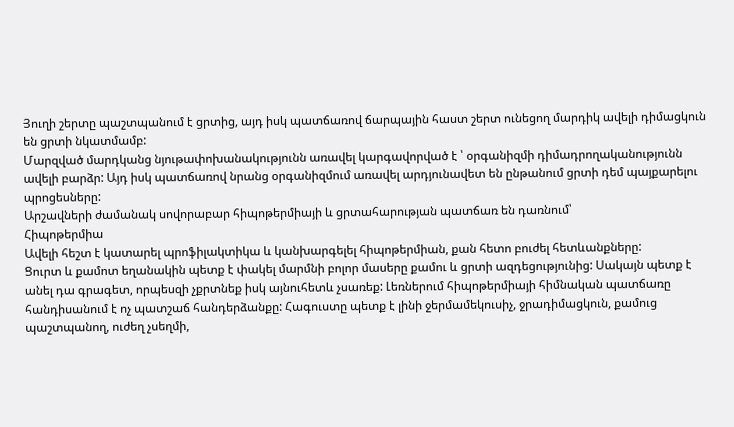Յուղի շերտը պաշտպանում է ցրտից, այդ իսկ պատճառով ճարպային հաստ շերտ ունեցող մարդիկ ավելի դիմացկուն են ցրտի նկատմամբ:
Մարզված մարդկանց նյութափոխանակությունն առավել կարգավորված է ՝ օրգանիզմի դիմադրողականությունն ավելի բարձր: Այդ իսկ պատճառով նրանց օրգանիզմում առավել արդյունավետ են ընթանում ցրտի դեմ պայքարելու պրոցեսները:
Արշավների ժամանակ սովորաբար հիպոթերմիայի և ցրտահարության պատճառ են դառնում՝
Հիպոթերմիա
Ավելի հեշտ է կատարել պրոֆիլակտիկա և կանխարգելել հիպոթերմիան, քան հետո բուժել հետևանքները:
Ցուրտ և քամոտ եղանակին պետք է փակել մարմնի բոլոր մասերը քամու և ցրտի ազդեցությունից: Սակայն պետք է անել դա գրագետ, որպեսզի չքրտնեք իսկ այնուհետև չսառեք: Լեռներում հիպոթերմիայի հիմնական պատճառը հանդիսանում է ոչ պատշաճ հանդերձանքը: Հագուստը պետք է լինի ջերմամեկուսիչ, ջրադիմացկուն, քամուց պաշտպանող, ուժեղ չսեղմի,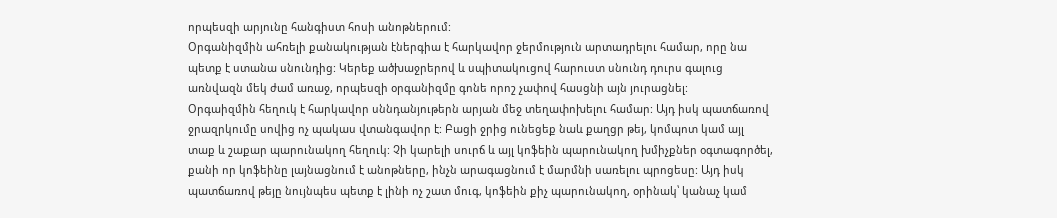որպեսզի արյունը հանգիստ հոսի անոթներում:
Օրգանիզմին ահռելի քանակության էներգիա է հարկավոր ջերմություն արտադրելու համար, որը նա պետք է ստանա սնունդից: Կերեք ածխաջրերով և սպիտակուցով հարուստ սնունդ դուրս գալուց առնվազն մեկ ժամ առաջ, որպեսզի օրգանիզմը գոնե որոշ չափով հասցնի այն յուրացնել:
Օրգաիզմին հեղուկ է հարկավոր սննդանյութերն արյան մեջ տեղափոխելու համար: Այդ իսկ պատճառով ջրազրկումը սովից ոչ պակաս վտանգավոր է: Բացի ջրից ունեցեք նաև քաղցր թեյ, կոմպոտ կամ այլ տաք և շաքար պարունակող հեղուկ: Չի կարելի սուրճ և այլ կոֆեին պարունակող խմիչքներ օգտագործել, քանի որ կոֆեինը լայնացնում է անոթները, ինչն արագացնում է մարմնի սառելու պրոցեսը: Այդ իսկ պատճառով թեյը նույնպես պետք է լինի ոչ շատ մուգ, կոֆեին քիչ պարունակող, օրինակ՝ կանաչ կամ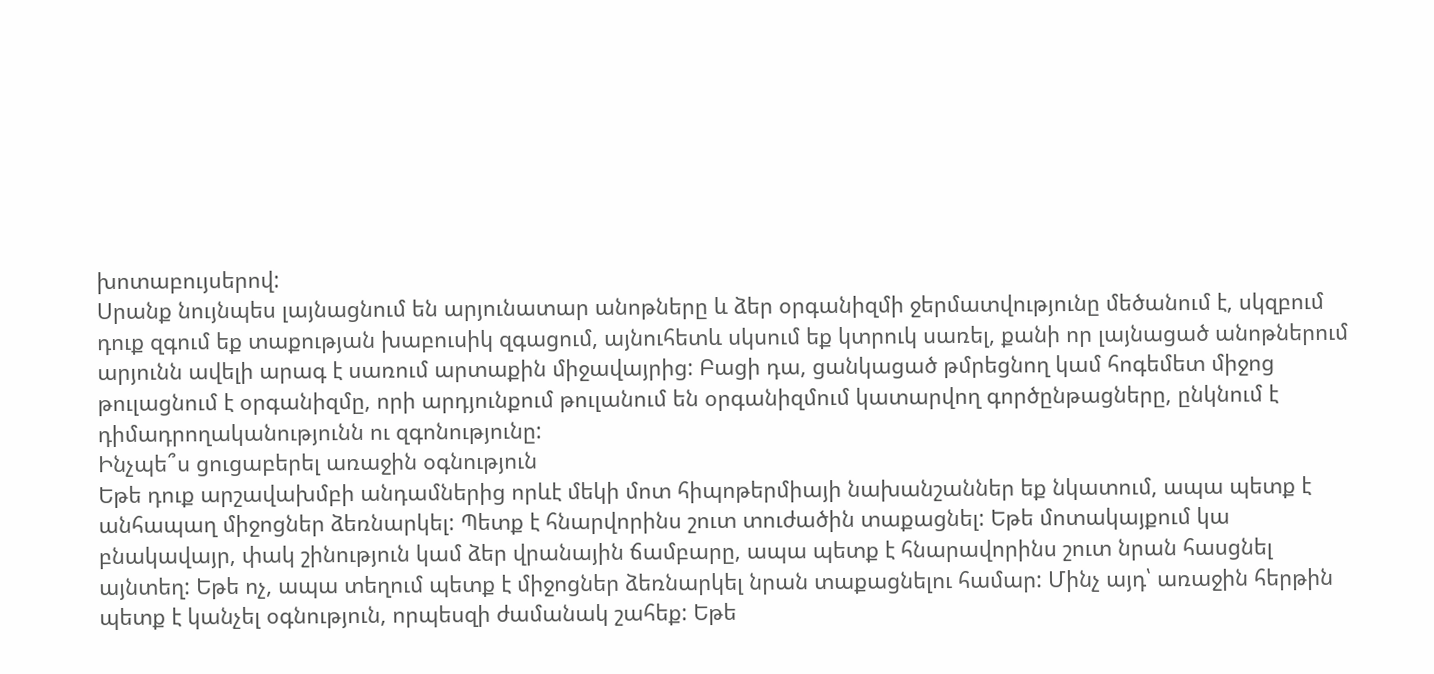խոտաբույսերով:
Սրանք նույնպես լայնացնում են արյունատար անոթները և ձեր օրգանիզմի ջերմատվությունը մեծանում է, սկզբում դուք զգում եք տաքության խաբուսիկ զգացում, այնուհետև սկսում եք կտրուկ սառել, քանի որ լայնացած անոթներում արյունն ավելի արագ է սառում արտաքին միջավայրից: Բացի դա, ցանկացած թմրեցնող կամ հոգեմետ միջոց թուլացնում է օրգանիզմը, որի արդյունքում թուլանում են օրգանիզմում կատարվող գործընթացները, ընկնում է դիմադրողականությունն ու զգոնությունը:
Ինչպե՞ս ցուցաբերել առաջին օգնություն
Եթե դուք արշավախմբի անդամներից որևէ մեկի մոտ հիպոթերմիայի նախանշաններ եք նկատում, ապա պետք է անհապաղ միջոցներ ձեռնարկել: Պետք է հնարվորինս շուտ տուժածին տաքացնել: Եթե մոտակայքում կա բնակավայր, փակ շինություն կամ ձեր վրանային ճամբարը, ապա պետք է հնարավորինս շուտ նրան հասցնել այնտեղ: Եթե ոչ, ապա տեղում պետք է միջոցներ ձեռնարկել նրան տաքացնելու համար: Մինչ այդ՝ առաջին հերթին պետք է կանչել օգնություն, որպեսզի ժամանակ շահեք: Եթե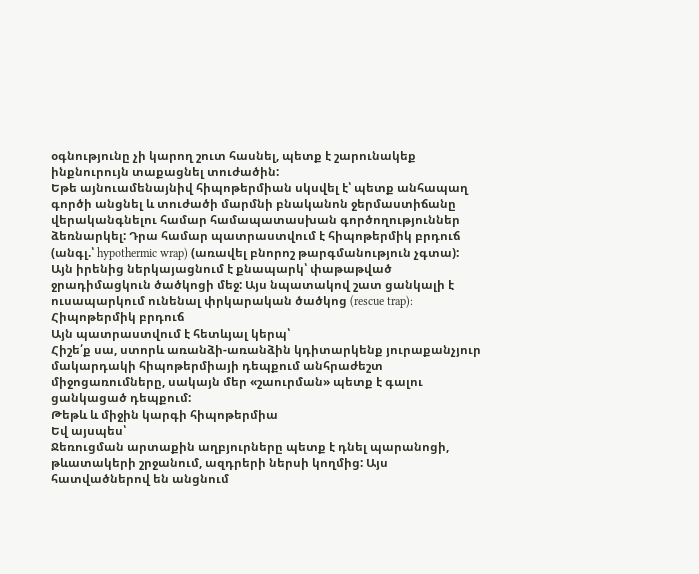օգնությունը չի կարող շուտ հասնել, պետք է շարունակեք ինքնուրույն տաքացնել տուժածին:
Եթե այնուամենայնիվ հիպոթերմիան սկսվել է՝ պետք անհապաղ գործի անցնել և տուժածի մարմնի բնականոն ջերմաստիճանը վերականգնելու համար համապատասխան գործողություններ ձեռնարկել: Դրա համար պատրաստվում է հիպոթերմիկ բրդուճ (անգլ.՝ hypothermic wrap) (առավել բնորոշ թարգմանություն չգտա): Այն իրենից ներկայացնում է քնապարկ՝ փաթաթված ջրադիմացկուն ծածկոցի մեջ: Այս նպատակով շատ ցանկալի է ուսապարկում ունենալ փրկարական ծածկոց (rescue trap):
Հիպոթերմիկ բրդուճ
Այն պատրաստվում է հետևյալ կերպ՝
Հիշե՛ք սա, ստորև առանձի-առանձին կդիտարկենք յուրաքանչյուր մակարդակի հիպոթերմիայի դեպքում անհրաժեշտ միջոցառումները, սակայն մեր «շաուրման» պետք է գալու ցանկացած դեպքում:
Թեթև և միջին կարգի հիպոթերմիա
Եվ այսպես՝
Ջեռուցման արտաքին աղբյուրները պետք է դնել պարանոցի, թևատակերի շրջանում, ազդրերի ներսի կողմից: Այս հատվածներով են անցնում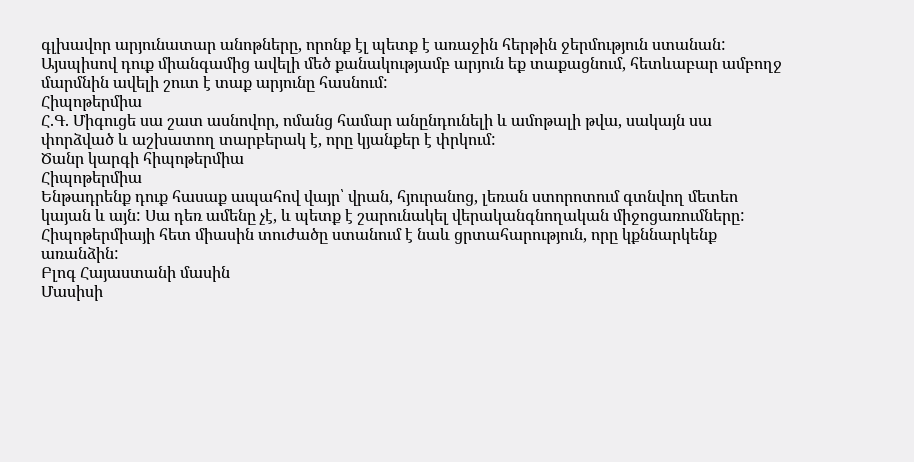գլխավոր արյունատար անոթները, որոնք էլ պետք է առաջին հերթին ջերմություն ստանան: Այսպիսով դուք միանգամից ավելի մեծ քանակությամբ արյուն եք տաքացնում, հետևաբար ամբողջ մարմնին ավելի շուտ է տաք արյունը հասնում:
Հիպոթերմիա
Հ.Գ. Միգուցե սա շատ ասնովոր, ոմանց համար անընդունելի և ամոթալի թվա, սակայն սա փորձված և աշխատող տարբերակ է, որը կյանքեր է փրկում:
Ծանր կարգի հիպոթերմիա
Հիպոթերմիա
Ենթադրենք դուք հասաք ապահով վայր՝ վրան, հյուրանոց, լեռան ստորոտում գտնվող մետեո կայան և այն: Սա դեռ ամենը չէ, և պետք է շարունակել վերականգնողական միջոցառումները:
Հիպոթերմիայի հետ միասին տուժածը ստանում է նաև ցրտահարություն, որը կքննարկենք առանձին:
Բլոգ Հայաստանի մասին
Մասիսի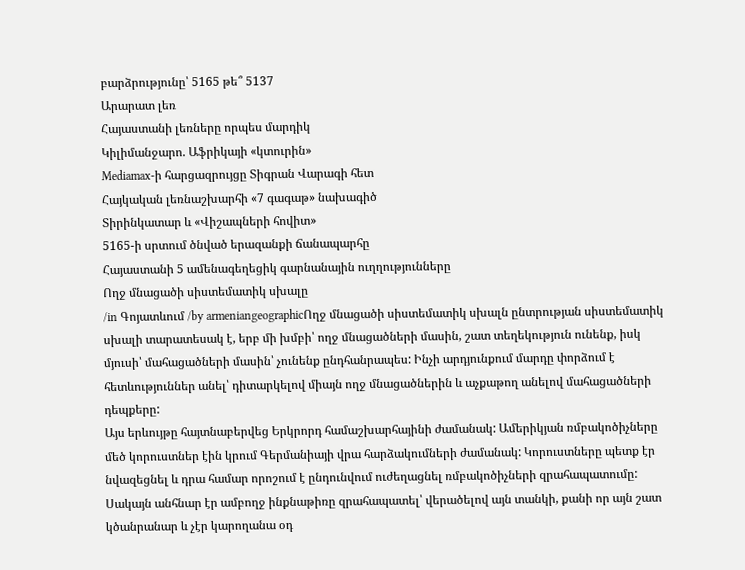բարձրությունը՝ 5165 թե՞ 5137
Արարատ լեռ
Հայաստանի լեռները որպես մարդիկ
Կիլիմանջարո. Աֆրիկայի «կտուրին»
Mediamax-ի հարցազրույցը Տիգրան Վարագի հետ
Հայկական լեռնաշխարհի «7 գագաթ» նախագիծ
Տիրինկատար և «Վիշապների հովիտ»
5165-ի սրտում ծնված երազանքի ճանապարհը
Հայաստանի 5 ամենագեղեցիկ գարնանային ուղղությունները
Ողջ մնացածի սիստեմատիկ սխալը
/in Գոյատևում /by armeniangeographicՈղջ մնացածի սիստեմատիկ սխալն ընտրության սիստեմատիկ սխալի տարատեսակ է, երբ մի խմբի՝ ողջ մնացածների մասին, շատ տեղեկություն ունենք, իսկ մյուսի՝ մահացածների մասին՝ չունենք ընդհանրապես: Ինչի արդյունքում մարդը փորձում է հետևություններ անել՝ դիտարկելով միայն ողջ մնացածներին և աչքաթող անելով մահացածների դեպքերը:
Այս երևույթը հայտնաբերվեց Երկրորդ համաշխարհայինի ժամանակ: Ամերիկյան ռմբակոծիչները մեծ կորուստներ էին կրում Գերմանիայի վրա հարձակումների ժամանակ: Կորուստները պետք էր նվազեցնել և դրա համար որոշում է ընդունվում ուժեղացնել ռմբակոծիչների զրահապատումը: Սակայն անհնար էր ամբողջ ինքնաթիռը զրահապատել՝ վերածելով այն տանկի, քանի որ այն շատ կծանրանար և չէր կարողանա օդ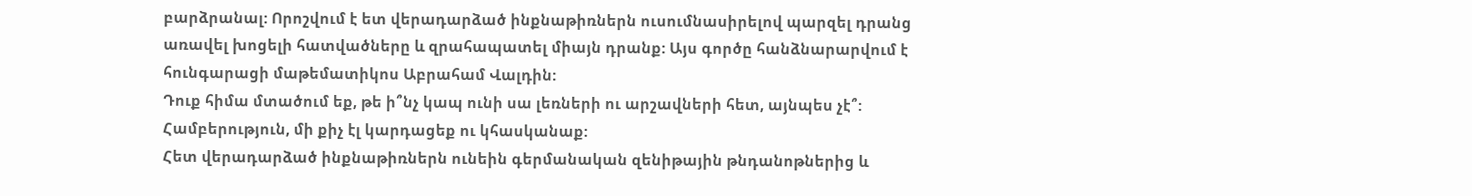բարձրանալ: Որոշվում է ետ վերադարձած ինքնաթիռներն ուսումնասիրելով պարզել դրանց առավել խոցելի հատվածները և զրահապատել միայն դրանք: Այս գործը հանձնարարվում է հունգարացի մաթեմատիկոս Աբրահամ Վալդին:
Դուք հիմա մտածում եք, թե ի՞նչ կապ ունի սա լեռների ու արշավների հետ, այնպես չէ՞: Համբերություն, մի քիչ էլ կարդացեք ու կհասկանաք:
Հետ վերադարձած ինքնաթիռներն ունեին գերմանական զենիթային թնդանոթներից և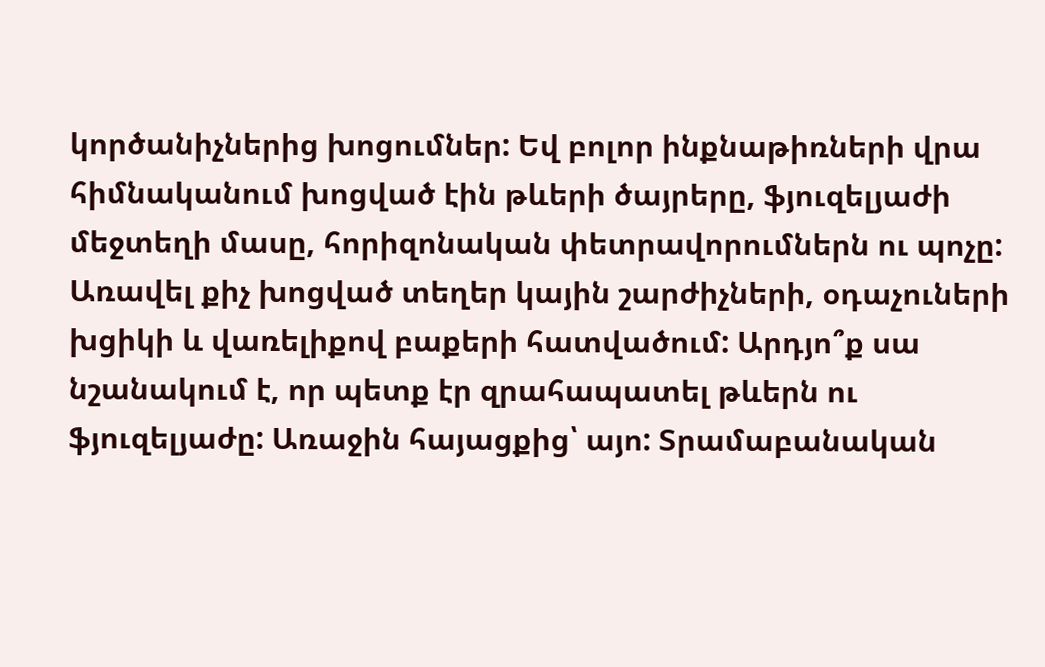կործանիչներից խոցումներ: Եվ բոլոր ինքնաթիռների վրա հիմնականում խոցված էին թևերի ծայրերը, ֆյուզելյաժի մեջտեղի մասը, հորիզոնական փետրավորումներն ու պոչը: Առավել քիչ խոցված տեղեր կային շարժիչների, օդաչուների խցիկի և վառելիքով բաքերի հատվածում: Արդյո՞ք սա նշանակում է, որ պետք էր զրահապատել թևերն ու ֆյուզելյաժը: Առաջին հայացքից՝ այո: Տրամաբանական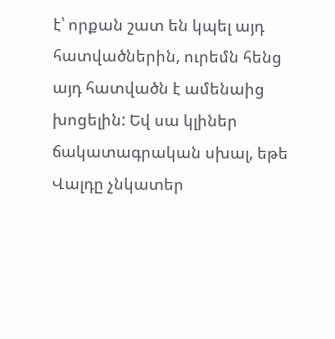է՝ որքան շատ են կպել այդ հատվածներին, ուրեմն հենց այդ հատվածն է ամենաից խոցելին: Եվ սա կլիներ ճակատագրական սխալ, եթե Վալդը չնկատեր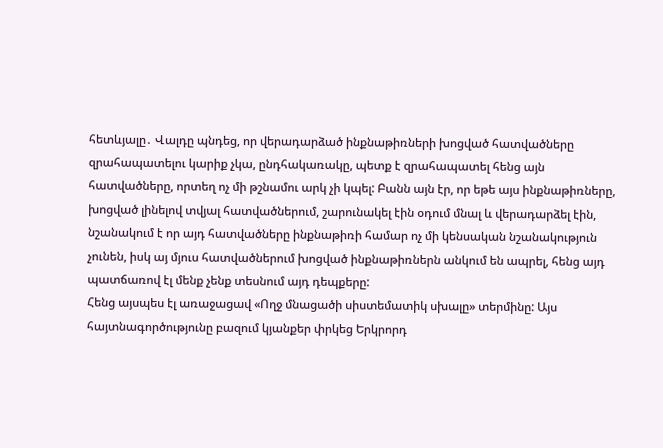հետևյալը․ Վալդը պնդեց, որ վերադարձած ինքնաթիռների խոցված հատվածները զրահապատելու կարիք չկա, ընդհակառակը, պետք է զրահապատել հենց այն հատվածները, որտեղ ոչ մի թշնամու արկ չի կպել: Բանն այն էր, որ եթե այս ինքնաթիռները, խոցված լինելով տվյալ հատվածներում, շարունակել էին օդում մնալ և վերադարձել էին, նշանակում է որ այդ հատվածները ինքնաթիռի համար ոչ մի կենսական նշանակություն չունեն, իսկ այ մյուս հատվածներում խոցված ինքնաթիռներն անկում են ապրել, հենց այդ պատճառով էլ մենք չենք տեսնում այդ դեպքերը:
Հենց այսպես էլ առաջացավ «Ողջ մնացածի սիստեմատիկ սխալը» տերմինը: Այս հայտնագործությունը բազում կյանքեր փրկեց Երկրորդ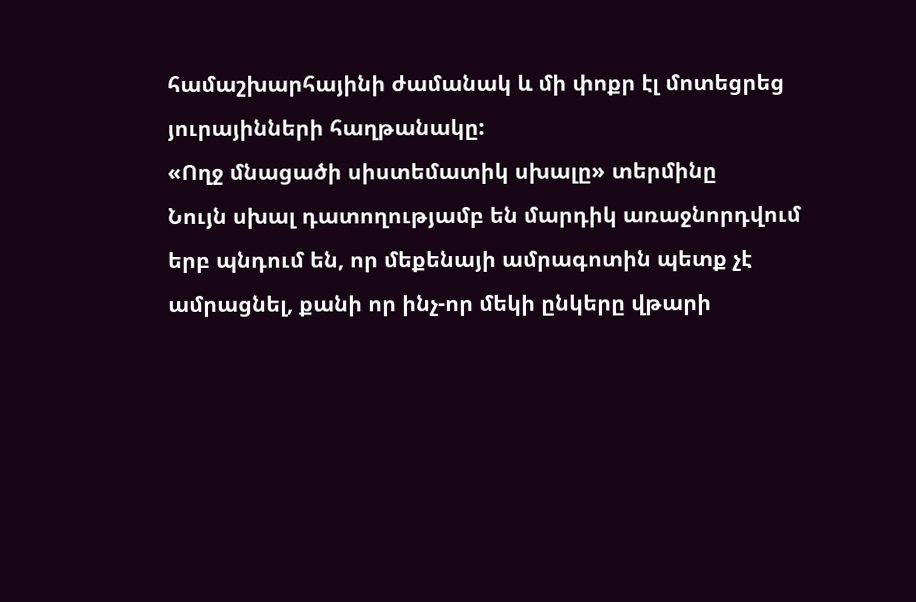համաշխարհայինի ժամանակ և մի փոքր էլ մոտեցրեց յուրայինների հաղթանակը:
«Ողջ մնացածի սիստեմատիկ սխալը» տերմինը
Նույն սխալ դատողությամբ են մարդիկ առաջնորդվում երբ պնդում են, որ մեքենայի ամրագոտին պետք չէ ամրացնել, քանի որ ինչ-որ մեկի ընկերը վթարի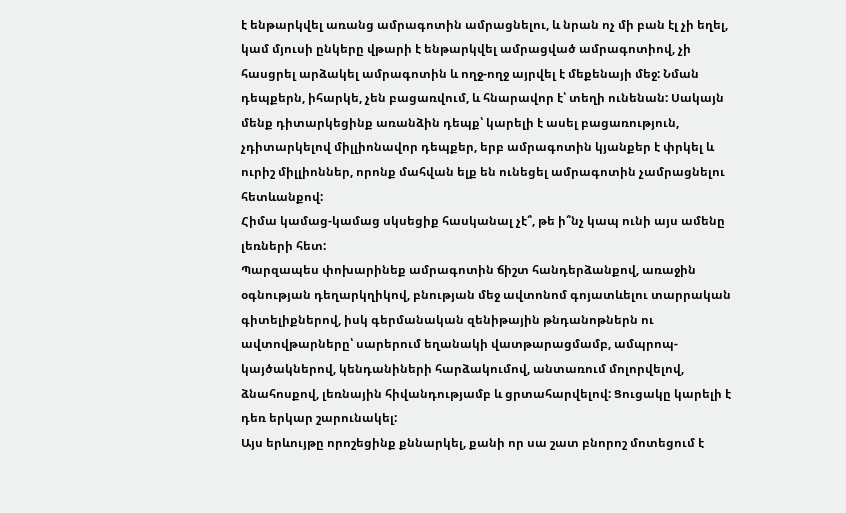է ենթարկվել առանց ամրագոտին ամրացնելու, և նրան ոչ մի բան էլ չի եղել, կամ մյուսի ընկերը վթարի է ենթարկվել ամրացված ամրագոտիով, չի հասցրել արձակել ամրագոտին և ողջ-ողջ այրվել է մեքենայի մեջ: Նման դեպքերն, իհարկե, չեն բացառվում, և հնարավոր է՝ տեղի ունենան: Սակայն մենք դիտարկեցինք առանձին դեպք՝ կարելի է ասել բացառություն, չդիտարկելով միլլիոնավոր դեպքեր, երբ ամրագոտին կյանքեր է փրկել և ուրիշ միլլիոններ, որոնք մահվան ելք են ունեցել ամրագոտին չամրացնելու հետևանքով:
Հիմա կամաց-կամաց սկսեցիք հասկանալ չէ՞, թե ի՞նչ կապ ունի այս ամենը լեռների հետ:
Պարզապես փոխարինեք ամրագոտին ճիշտ հանդերձանքով, առաջին օգնության դեղարկղիկով, բնության մեջ ավտոնոմ գոյատևելու տարրական գիտելիքներով, իսկ գերմանական զենիթային թնդանոթներն ու ավտովթարները՝ սարերում եղանակի վատթարացմամբ, ամպրոպ-կայծակներով, կենդանիների հարձակումով, անտառում մոլորվելով, ձնահոսքով, լեռնային հիվանդությամբ և ցրտահարվելով: Ցուցակը կարելի է դեռ երկար շարունակել:
Այս երևույթը որոշեցինք քննարկել, քանի որ սա շատ բնորոշ մոտեցում է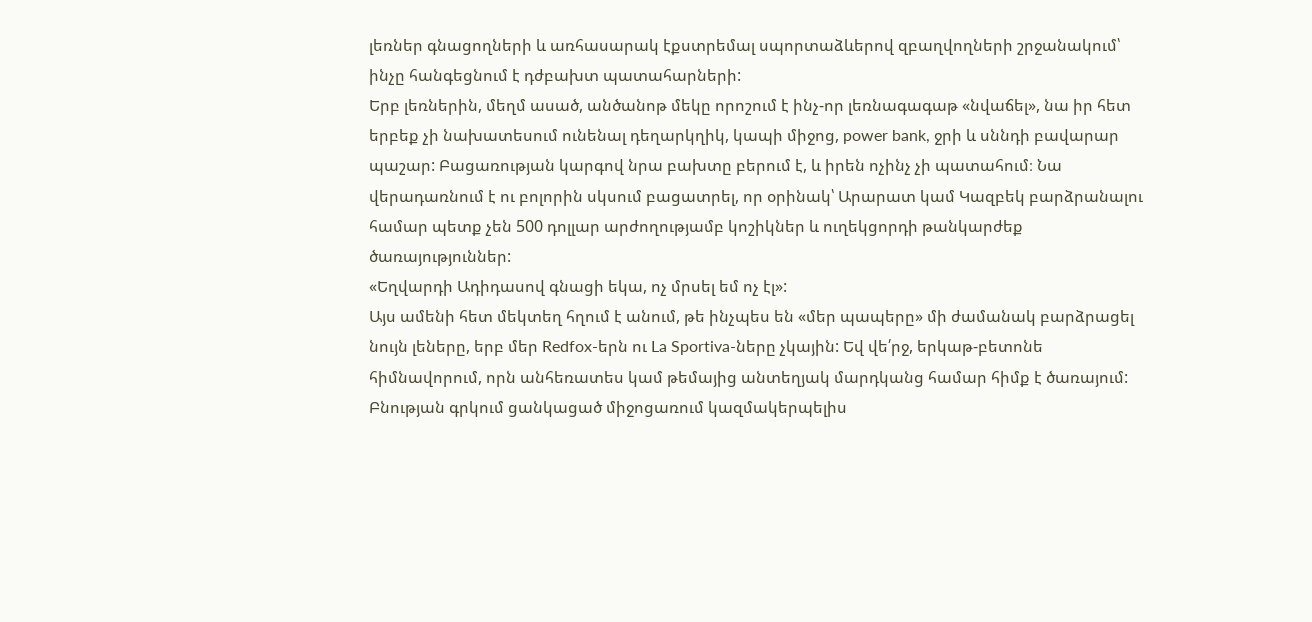լեռներ գնացողների և առհասարակ էքստրեմալ սպորտաձևերով զբաղվողների շրջանակում՝ ինչը հանգեցնում է դժբախտ պատահարների:
Երբ լեռներին, մեղմ ասած, անծանոթ մեկը որոշում է ինչ-որ լեռնագագաթ «նվաճել», նա իր հետ երբեք չի նախատեսում ունենալ դեղարկղիկ, կապի միջոց, power bank, ջրի և սննդի բավարար պաշար: Բացառության կարգով նրա բախտը բերում է, և իրեն ոչինչ չի պատահում։ Նա վերադառնում է ու բոլորին սկսում բացատրել, որ օրինակ՝ Արարատ կամ Կազբեկ բարձրանալու համար պետք չեն 500 դոլլար արժողությամբ կոշիկներ և ուղեկցորդի թանկարժեք ծառայություններ:
«Եղվարդի Ադիդասով գնացի եկա, ոչ մրսել եմ ոչ էլ»:
Այս ամենի հետ մեկտեղ հղում է անում, թե ինչպես են «մեր պապերը» մի ժամանակ բարձրացել նույն լեները, երբ մեր Redfox-երն ու La Sportiva-ները չկային: Եվ վե՛րջ, երկաթ-բետոնե հիմնավորում, որն անհեռատես կամ թեմայից անտեղյակ մարդկանց համար հիմք է ծառայում:
Բնության գրկում ցանկացած միջոցառում կազմակերպելիս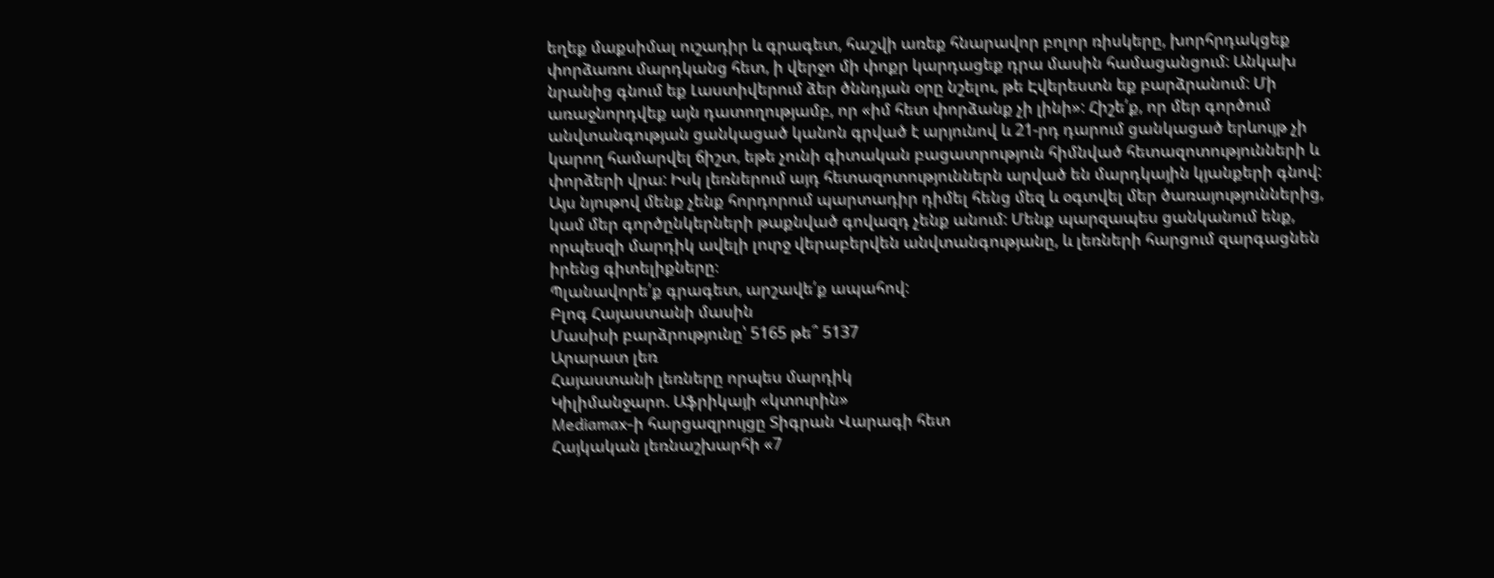եղեք մաքսիմալ ուշադիր և գրագետ, հաշվի առեք հնարավոր բոլոր ռիսկերը, խորհրդակցեք փորձառու մարդկանց հետ, ի վերջո մի փոքր կարդացեք դրա մասին համացանցում: Անկախ նրանից գնում եք Լաստիվերում ձեր ծննդյան օրը նշելու, թե Էվերեստն եք բարձրանում: Մի առաջնորդվեք այն դատողությամբ, որ «իմ հետ փորձանք չի լինի»: Հիշե՛ք, որ մեր գործում անվտանգության ցանկացած կանոն գրված է արյունով և 21-րդ դարում ցանկացած երևույթ չի կարող համարվել ճիշտ, եթե չունի գիտական բացատրություն հիմնված հետազոտությունների և փորձերի վրա: Իսկ լեռներում այդ հետազոտություններն արված են մարդկային կյանքերի գնով:
Այս նյութով մենք չենք հորդորում պարտադիր դիմել հենց մեզ և օգտվել մեր ծառայություններից, կամ մեր գործընկերների թաքնված գովազդ չենք անում: Մենք պարզապես ցանկանում ենք, որպեսզի մարդիկ ավելի լուրջ վերաբերվեն անվտանգությանը, և լեռների հարցում զարգացնեն իրենց գիտելիքները։
Պլանավորե՛ք գրագետ, արշավե՛ք ապահով:
Բլոգ Հայաստանի մասին
Մասիսի բարձրությունը՝ 5165 թե՞ 5137
Արարատ լեռ
Հայաստանի լեռները որպես մարդիկ
Կիլիմանջարո. Աֆրիկայի «կտուրին»
Mediamax-ի հարցազրույցը Տիգրան Վարագի հետ
Հայկական լեռնաշխարհի «7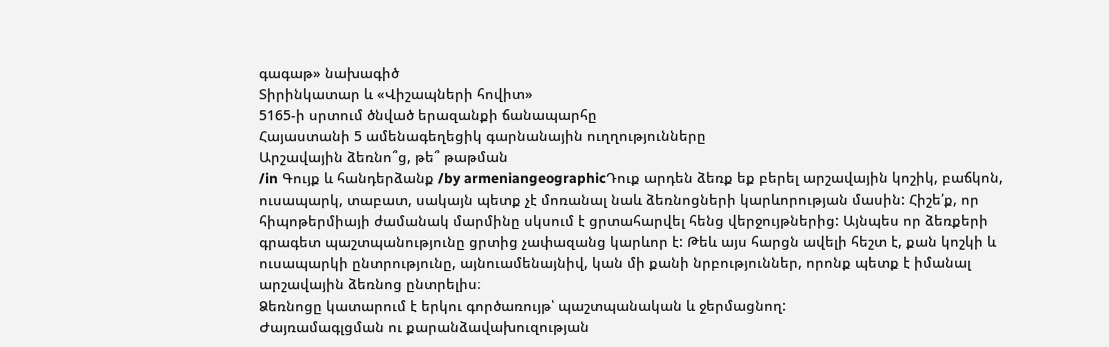գագաթ» նախագիծ
Տիրինկատար և «Վիշապների հովիտ»
5165-ի սրտում ծնված երազանքի ճանապարհը
Հայաստանի 5 ամենագեղեցիկ գարնանային ուղղությունները
Արշավային ձեռնո՞ց, թե՞ թաթման
/in Գույք և հանդերձանք /by armeniangeographicԴուք արդեն ձեռք եք բերել արշավային կոշիկ, բաճկոն, ուսապարկ, տաբատ, սակայն պետք չէ մոռանալ նաև ձեռնոցների կարևորության մասին: Հիշե՛ք, որ հիպոթերմիայի ժամանակ մարմինը սկսում է ցրտահարվել հենց վերջույթներից: Այնպես որ ձեռքերի գրագետ պաշտպանությունը ցրտից չափազանց կարևոր է: Թեև այս հարցն ավելի հեշտ է, քան կոշկի և ուսապարկի ընտրությունը, այնուամենայնիվ, կան մի քանի նրբություններ, որոնք պետք է իմանալ արշավային ձեռնոց ընտրելիս։
Ձեռնոցը կատարում է երկու գործառույթ՝ պաշտպանական և ջերմացնող:
Ժայռամագլցման ու քարանձավախուզության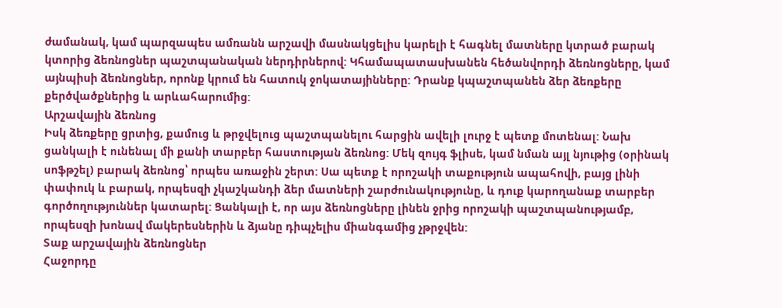ժամանակ, կամ պարզապես ամռանն արշավի մասնակցելիս կարելի է հագնել մատները կտրած բարակ կտորից ձեռնոցներ պաշտպանական ներդիրներով: Կհամապատասխանեն հեծանվորդի ձեռնոցները, կամ այնպիսի ձեռնոցներ, որոնք կրում են հատուկ ջոկատայինները: Դրանք կպաշտպանեն ձեր ձեռքերը քերծվածքներից և արևահարումից:
Արշավային ձեռնոց
Իսկ ձեռքերը ցրտից, քամուց և թրջվելուց պաշտպանելու հարցին ավելի լուրջ է պետք մոտենալ: Նախ ցանկալի է ունենալ մի քանի տարբեր հաստության ձեռնոց: Մեկ զույգ ֆլիսե, կամ նման այլ նյութից (օրինակ սոֆթշել) բարակ ձեռնոց՝ որպես առաջին շերտ: Սա պետք է որոշակի տաքություն ապահովի, բայց լինի փափուկ և բարակ, որպեսզի չկաշկանդի ձեր մատների շարժունակությունը, և դուք կարողանաք տարբեր գործողություններ կատարել: Ցանկալի է, որ այս ձեռնոցները լինեն ջրից որոշակի պաշտպանությամբ, որպեսզի խոնավ մակերեսներին և ձյանը դիպչելիս միանգամից չթրջվեն:
Տաք արշավային ձեռնոցներ
Հաջորդը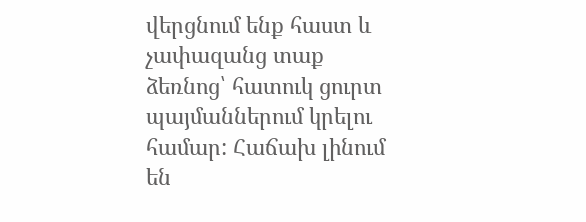վերցնում ենք հաստ և չափազանց տաք ձեռնոց՝ հատուկ ցուրտ պայմաններում կրելու համար: Հաճախ լինում են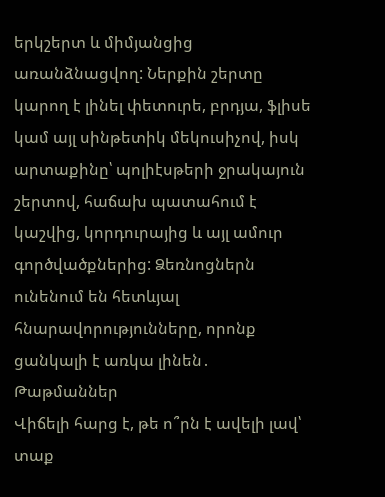երկշերտ և միմյանցից առանձնացվող: Ներքին շերտը կարող է լինել փետուրե, բրդյա, ֆլիսե կամ այլ սինթետիկ մեկուսիչով, իսկ արտաքինը՝ պոլիէսթերի ջրակայուն շերտով, հաճախ պատահում է կաշվից, կորդուրայից և այլ ամուր գործվածքներից: Ձեռնոցներն ունենում են հետևյալ հնարավորությունները, որոնք ցանկալի է առկա լինեն․
Թաթմաններ
Վիճելի հարց է, թե ո՞րն է ավելի լավ՝ տաք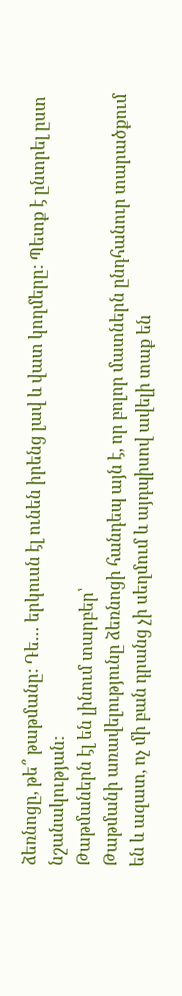ձեռնոցը, թե՞ թաթմանը: Դե… երկուսն էլ ունեն իրենց լավ և վատ կողմերը: Պետք է ընտրել ըստ նշանակության:
Թաթմաներն էլ են լինում տարբեր՝
Թաթմանի առավելությունը ձեռնոցի հանդեպ այն է, որ բոլոր մատներն ընդհանուր տարածքում են և ազատ, ոչ մի բան դրանց չի սեղմում և այդպիսով ավելի տաք են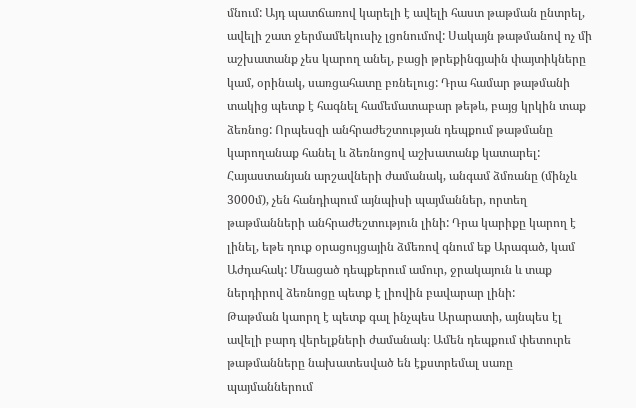մնում: Այդ պատճառով կարելի է ավելի հաստ թաթման ընտրել, ավելի շատ ջերմամեկուսիչ լցոնումով: Սակայն թաթմանով ոչ մի աշխատանք չես կարող անել, բացի թրեքինգյաին փայտիկները կամ, օրինակ, սառցահատը բռնելուց: Դրա համար թաթմանի տակից պետք է հագնել համեմատաբար թեթև, բայց կրկին տաք ձեռնոց: Որպեսզի անհրաժեշտության դեպքում թաթմանը կարողանաք հանել և ձեռնոցով աշխատանք կատարել:
Հայաստանյան արշավների ժամանակ, անգամ ձմռանը (մինչև 3000մ), չեն հանդիպում այնպիսի պայմաններ, որտեղ թաթմանների անհրաժեշտություն լինի: Դրա կարիքը կարող է լինել, եթե դուք օրացույցային ձմեռով գնում եք Արագած, կամ Աժդահակ: Մնացած դեպքերում ամուր, ջրակայուն և տաք ներդիրով ձեռնոցը պետք է լիովին բավարար լինի:
Թաթման կաորղ է պետք գալ ինչպես Արարատի, այնպես էլ ավելի բարդ վերելքների ժամանակ։ Ամեն դեպքում փետուրե թաթմանները նախատեսված են էքստրեմալ սառը պայմաններում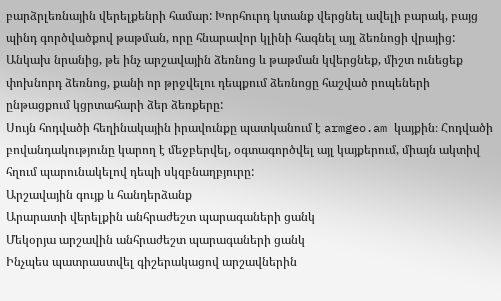բարձրլեռնային վերելքենրի համար: Խորհուրդ կտանք վերցնել ավելի բարակ, բայց պինդ գործվածքով թաթման, որը հնարավոր կլինի հագնել այլ ձեռնոցի վրայից:
Անկախ նրանից, թե ինչ արշավային ձեռնոց և թաթման կվերցնեք, միշտ ունեցեք փոխնորդ ձեռնոց, քանի որ թրջվելու դեպքում ձեռնոցը հաշված րոպեների ընթացքում կցրտահարի ձեր ձեռքերը:
Սույն հոդվածի հեղինակային իրավունքը պատկանում է armgeo.am կայքին։ Հոդվածի բովանդակությունը կարող է մեջբերվել, օգտագործվել այլ կայքերում, միայն ակտիվ հղում պարունակելով դեպի սկզբնաղբյուրը:
Արշավային գույք և հանդերձանք
Արարատի վերելքին անհրաժեշտ պարագաների ցանկ
Մեկօրյա արշավին անհրաժեշտ պարագաների ցանկ
Ինչպես պատրաստվել գիշերակացով արշավներին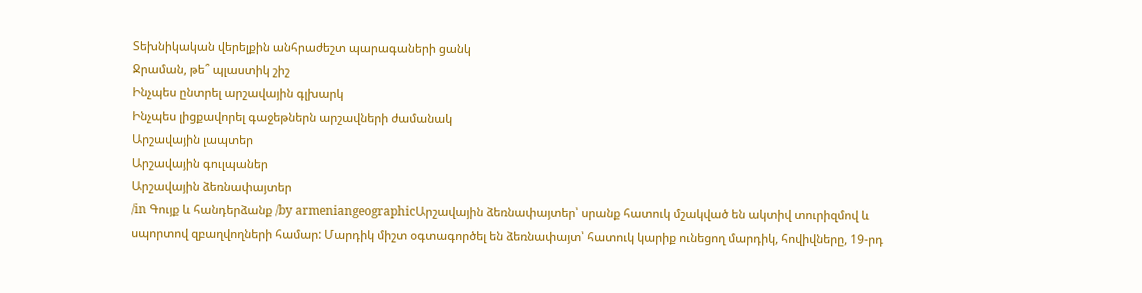Տեխնիկական վերելքին անհրաժեշտ պարագաների ցանկ
Ջրաման, թե՞ պլաստիկ շիշ
Ինչպես ընտրել արշավային գլխարկ
Ինչպես լիցքավորել գաջեթներն արշավների ժամանակ
Արշավային լապտեր
Արշավային գուլպաներ
Արշավային ձեռնափայտեր
/in Գույք և հանդերձանք /by armeniangeographicԱրշավային ձեռնափայտեր՝ սրանք հատուկ մշակված են ակտիվ տուրիզմով և սպորտով զբաղվողների համար: Մարդիկ միշտ օգտագործել են ձեռնափայտ՝ հատուկ կարիք ունեցող մարդիկ, հովիվները, 19-րդ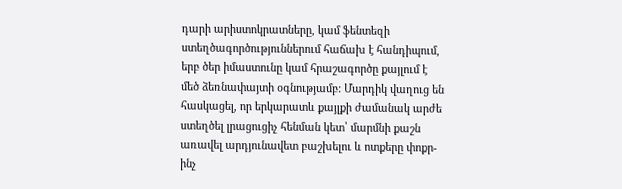դարի արիստոկրատները, կամ ֆենտեզի ստեղծագործություններում հաճախ է հանդիպում, երբ ծեր իմաստունը կամ հրաշագործը քայլում է մեծ ձեռնափայտի օգնությամբ: Մարդիկ վաղուց են հասկացել, որ երկարատև քայլքի ժամանակ արժե ստեղծել լրացուցիչ հենման կետ՝ մարմնի քաշն առավել արդյունավետ բաշխելու և ոտքերը փոքր-ինչ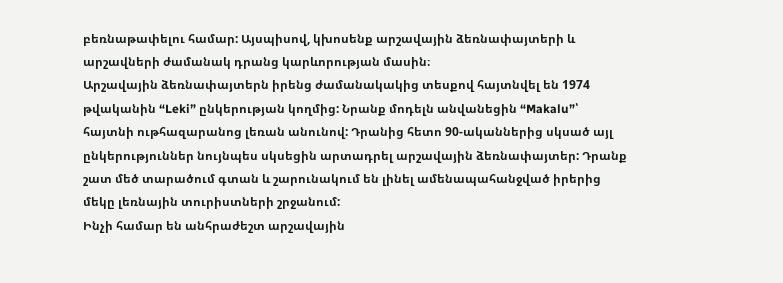բեռնաթափելու համար: Այսպիսով, կխոսենք արշավային ձեռնափայտերի և արշավների ժամանակ դրանց կարևորության մասին։
Արշավային ձեռնափայտերն իրենց ժամանակակից տեսքով հայտնվել են 1974 թվականին “Leki” ընկերության կողմից: Նրանք մոդելն անվանեցին “Makalu”՝ հայտնի ութհազարանոց լեռան անունով: Դրանից հետո 90-ականներից սկսած այլ ընկերություններ նույնպես սկսեցին արտադրել արշավային ձեռնափայտեր: Դրանք շատ մեծ տարածում գտան և շարունակում են լինել ամենապահանջված իրերից մեկը լեռնային տուրիստների շրջանում:
Ինչի համար են անհրաժեշտ արշավային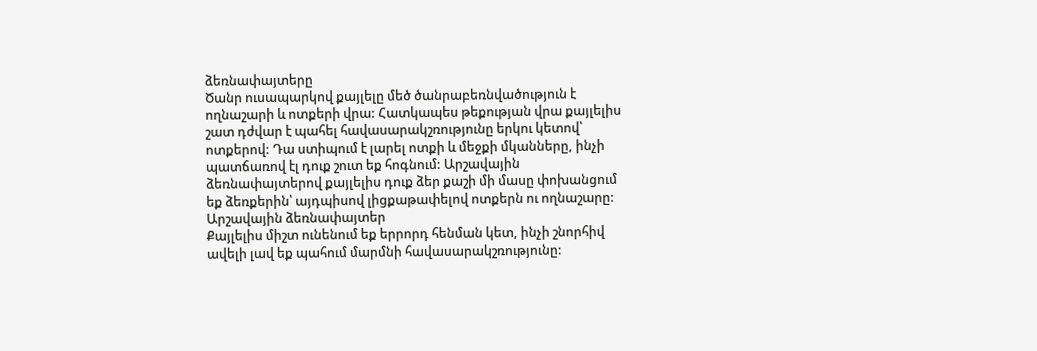ձեռնափայտերը
Ծանր ուսապարկով քայլելը մեծ ծանրաբեռնվածություն է ողնաշարի և ոտքերի վրա: Հատկապես թեքության վրա քայլելիս շատ դժվար է պահել հավասարակշռությունը երկու կետով՝ ոտքերով: Դա ստիպում է լարել ոտքի և մեջքի մկանները, ինչի պատճառով էլ դուք շուտ եք հոգնում: Արշավային ձեռնափայտերով քայլելիս դուք ձեր քաշի մի մասը փոխանցում եք ձեռքերին՝ այդպիսով լիցքաթափելով ոտքերն ու ողնաշարը:
Արշավային ձեռնափայտեր
Քայլելիս միշտ ունենում եք երրորդ հենման կետ, ինչի շնորհիվ ավելի լավ եք պահում մարմնի հավասարակշռությունը: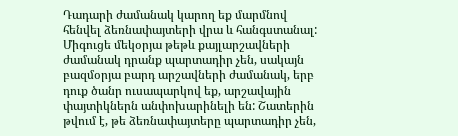Դադարի ժամանակ կարող եք մարմնով հենվել ձեռնափայտերի վրա և հանգստանալ: Միգուցե մեկօրյա թեթև քայլարշավների ժամանակ դրանք պարտադիր չեն, սակայն բազմօրյա բարդ արշավների ժամանակ, երբ դուք ծանր ուսապարկով եք, արշավային փայտիկներն անփոխարինելի են: Շատերին թվում է, թե ձեռնափայտերը պարտադիր չեն,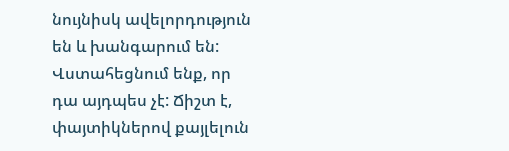նույնիսկ ավելորդություն են և խանգարում են: Վստահեցնում ենք, որ դա այդպես չէ: Ճիշտ է, փայտիկներով քայլելուն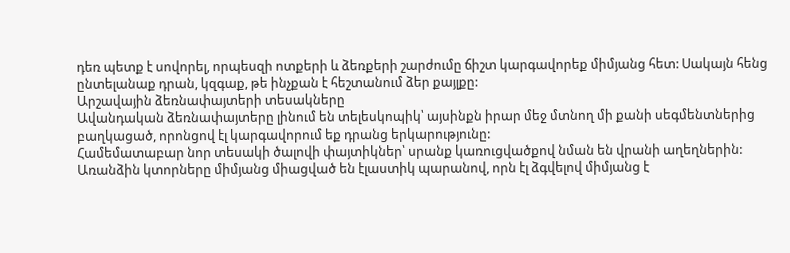դեռ պետք է սովորել, որպեսզի ոտքերի և ձեռքերի շարժումը ճիշտ կարգավորեք միմյանց հետ: Սակայն հենց ընտելանաք դրան, կզգաք, թե ինչքան է հեշտանում ձեր քայլքը:
Արշավային ձեռնափայտերի տեսակները
Ավանդական ձեռնափայտերը լինում են տելեսկոպիկ՝ այսինքն իրար մեջ մտնող մի քանի սեգմենտներից բաղկացած, որոնցով էլ կարգավորում եք դրանց երկարությունը:
Համեմատաբար նոր տեսակի ծալովի փայտիկներ՝ սրանք կառուցվածքով նման են վրանի աղեղներին: Առանձին կտորները միմյանց միացված են էլաստիկ պարանով, որն էլ ձգվելով միմյանց է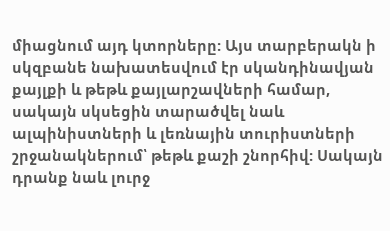միացնում այդ կտորները: Այս տարբերակն ի սկզբանե նախատեսվում էր սկանդինավյան քայլքի և թեթև քայլարշավների համար, սակայն սկսեցին տարածվել նաև ալպինիստների և լեռնային տուրիստների շրջանակներում՝ թեթև քաշի շնորհիվ: Սակայն դրանք նաև լուրջ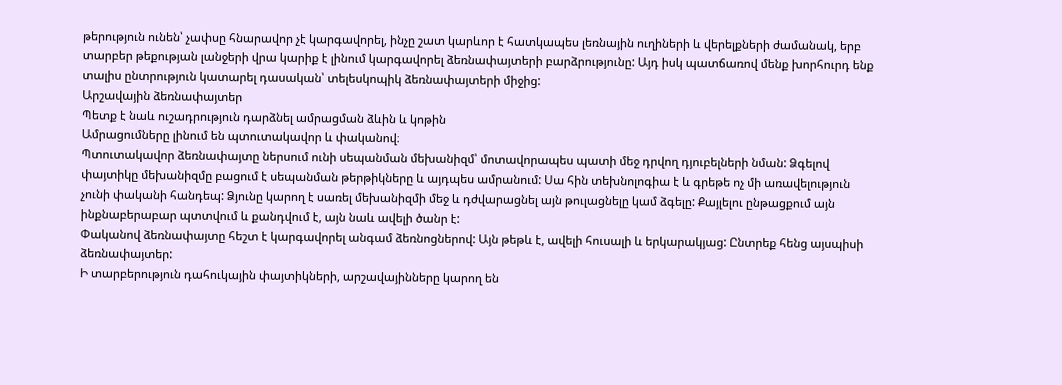թերություն ունեն՝ չափսը հնարավոր չէ կարգավորել, ինչը շատ կարևոր է հատկապես լեռնային ուղիների և վերելքների ժամանակ, երբ տարբեր թեքության լանջերի վրա կարիք է լինում կարգավորել ձեռնափայտերի բարձրությունը: Այդ իսկ պատճառով մենք խորհուրդ ենք տալիս ընտրություն կատարել դասական՝ տելեսկոպիկ ձեռնափայտերի միջից:
Արշավային ձեռնափայտեր
Պետք է նաև ուշադրություն դարձնել ամրացման ձևին և կոթին
Ամրացումները լինում են պտուտակավոր և փականով։
Պտուտակավոր ձեռնափայտը ներսում ունի սեպանման մեխանիզմ՝ մոտավորապես պատի մեջ դրվող դյուբելների նման: Ձգելով փայտիկը մեխանիզմը բացում է սեպանման թերթիկները և այդպես ամրանում: Սա հին տեխնոլոգիա է և գրեթե ոչ մի առավելություն չունի փականի հանդեպ: Ձյունը կարող է սառել մեխանիզմի մեջ և դժվարացնել այն թուլացնելը կամ ձգելը: Քայլելու ընթացքում այն ինքնաբերաբար պտտվում և քանդվում է, այն նաև ավելի ծանր է:
Փականով ձեռնափայտը հեշտ է կարգավորել անգամ ձեռնոցներով: Այն թեթև է, ավելի հուսալի և երկարակյաց: Ընտրեք հենց այսպիսի ձեռնափայտեր:
Ի տարբերություն դահուկային փայտիկների, արշավայինները կարող են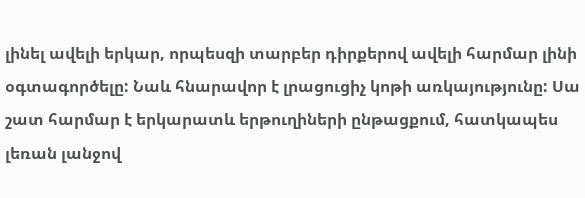լինել ավելի երկար, որպեսզի տարբեր դիրքերով ավելի հարմար լինի օգտագործելը: Նաև հնարավոր է լրացուցիչ կոթի առկայությունը: Սա շատ հարմար է երկարատև երթուղիների ընթացքում, հատկապես լեռան լանջով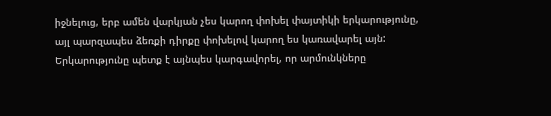իջնելուց, երբ ամեն վարկյան չես կարող փոխել փայտիկի երկարությունը, այլ պարզապես ձեռքի դիրքը փոխելով կարող ես կառավարել այն: Երկարությունը պետք է այնպես կարգավորել, որ արմունկները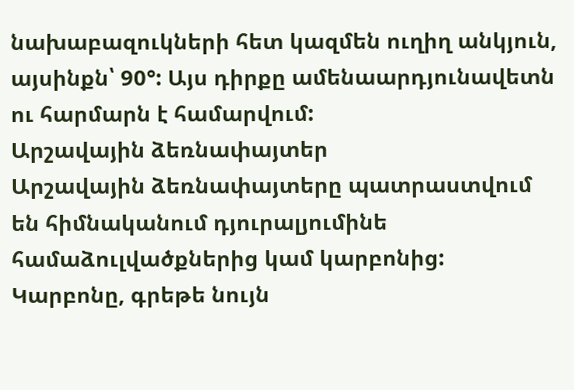նախաբազուկների հետ կազմեն ուղիղ անկյուն, այսինքն՝ 90°: Այս դիրքը ամենաարդյունավետն ու հարմարն է համարվում:
Արշավային ձեռնափայտեր
Արշավային ձեռնափայտերը պատրաստվում են հիմնականում դյուրալյումինե համաձուլվածքներից կամ կարբոնից: Կարբոնը, գրեթե նույն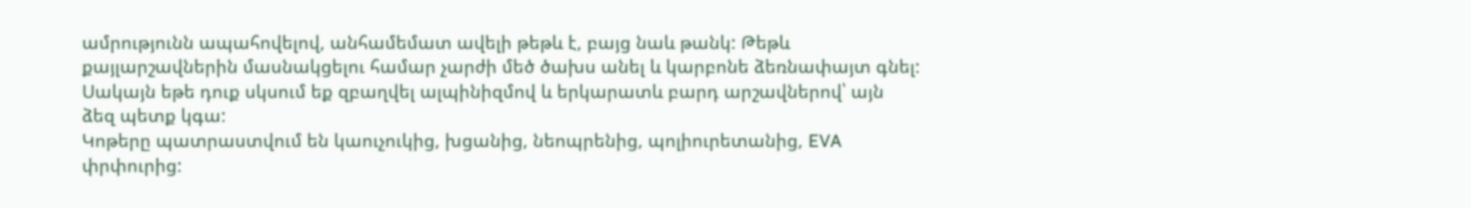ամրությունն ապահովելով, անհամեմատ ավելի թեթև է, բայց նաև թանկ: Թեթև քայլարշավներին մասնակցելու համար չարժի մեծ ծախս անել և կարբոնե ձեռնափայտ գնել: Սակայն եթե դուք սկսում եք զբաղվել ալպինիզմով և երկարատև բարդ արշավներով՝ այն ձեզ պետք կգա:
Կոթերը պատրաստվում են կաուչուկից, խցանից, նեոպրենից, պոլիուրետանից, EVA փրփուրից: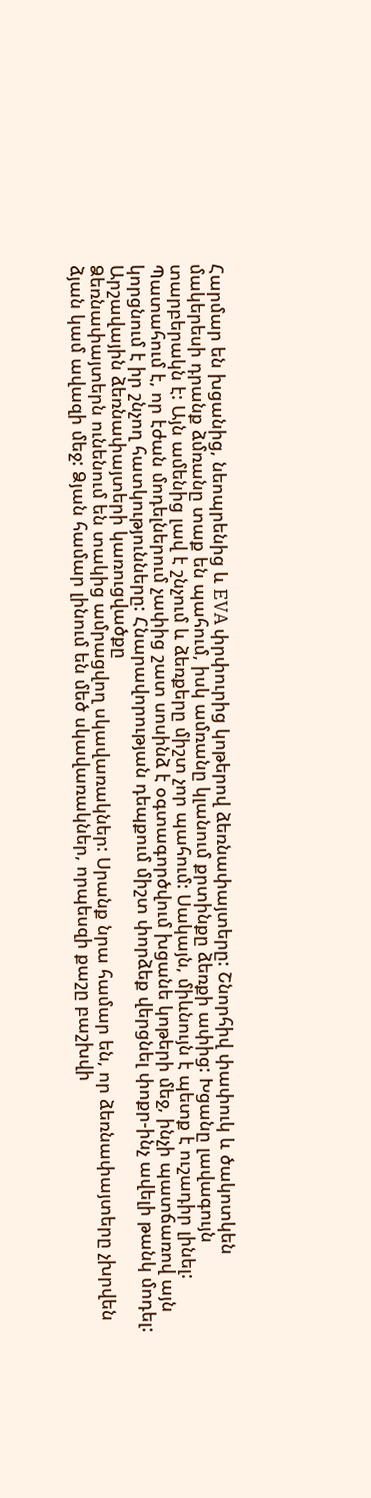Հարմար են խցանից, նեոպրենից և EVA փրփուրից կոթերով ձեռնափայտերը: Շնորհիվ փափուկ և ծակոտկեն մակերեսի դրանք ձմռանը տաք են պահում, իսկ ամռանը կլանում քրտինքը ձեռքի ափից: Խցանը լավագույն տարբերակն է: Այն ամենից լավ է շնչում և ձեռքերը միշտ չոր պահում: Սակայն, միևնույն է պետք է ուշադիր լինել: Պատահում է, որ էժան մոդելներում չափից շատ սոսինձ է օգտագործվում խցանե կոթերի մեջ, ինչի պատճառով այն կորցնում է իր շնչող հատկությունները: Հնարավորության դեպքում միշտ փորձեք վերցնել փոքր-ինչ ավելի թանկ մոդել:
Արշավային ձեռնափայտերի կառուցվածքը
Ձեռնափայտերն ունենում են տակից ամրացվող սկավառակներ: Սրանք նրա համար են, որ ձեռնափայտերը չխրվեն ձյան կամ ավազի մեջ: Ձյան համար լինում են մեծ սկավառակներ, որպեսզի քաշը բաշխվի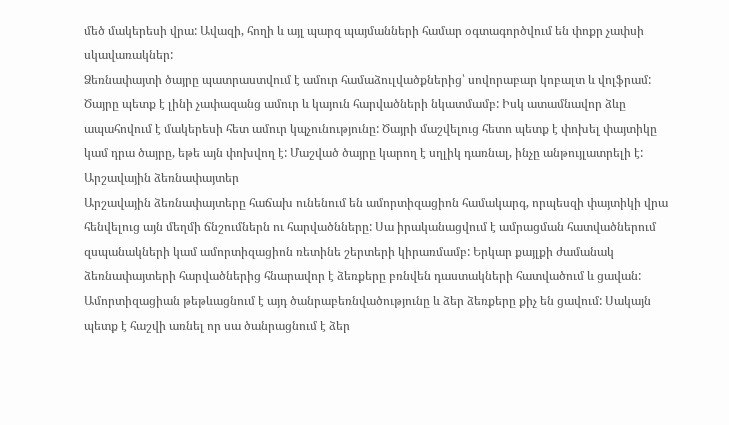մեծ մակերեսի վրա: Ավազի, հողի և այլ պարզ պայմանների համար օգտագործվում են փոքր չափսի սկավառակներ:
Ձեռնափայտի ծայրը պատրաստվում է ամուր համաձուլվածքներից՝ սովորաբար կոբալտ և վոլֆրամ: Ծայրը պետք է լինի չափազանց ամուր և կայուն հարվածների նկատմամբ: Իսկ ատամնավոր ձևը ապահովում է մակերեսի հետ ամուր կպչունությունը: Ծայրի մաշվելուց հետո պետք է փոխել փայտիկը կամ դրա ծայրը, եթե այն փոխվող է: Մաշված ծայրը կարող է սղլիկ դառնալ, ինչը անթույլատրելի է:
Արշավային ձեռնափայտեր
Արշավային ձեռնափայտերը հաճախ ունենում են ամորտիզացիոն համակարգ, որպեսզի փայտիկի վրա հենվելուց այն մեղմի ճնշումներն ու հարվածնները: Սա իրականացվում է ամրացման հատվածներում զսպանակների կամ ամորտիզացիոն ռետինե շերտերի կիրառմամբ: Երկար քայլքի ժամանակ ձեռնափայտերի հարվածներից հնարավոր է ձեռքերը բռնվեն դաստակների հատվածում և ցավան: Ամորտիզացիան թեթևացնում է այդ ծանրաբեռնվածությունը և ձեր ձեռքերը քիչ են ցավում: Սակայն պետք է հաշվի առնել որ սա ծանրացնում է ձեր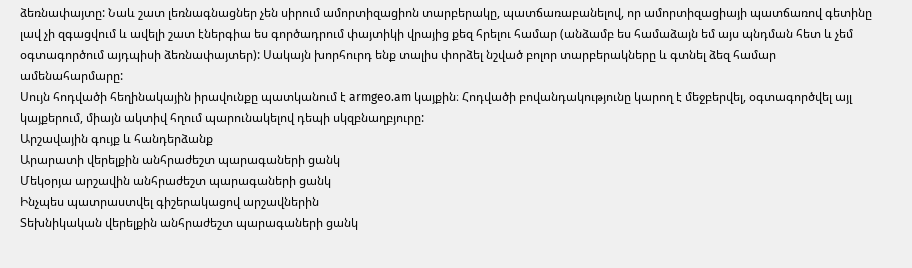ձեռնափայտը: Նաև շատ լեռնագնացներ չեն սիրում ամորտիզացիոն տարբերակը, պատճառաբանելով, որ ամորտիզացիայի պատճառով գետինը լավ չի զգացվում և ավելի շատ էներգիա ես գործադրում փայտիկի վրայից քեզ հրելու համար (անձամբ ես համաձայն եմ այս պնդման հետ և չեմ օգտագործում այդպիսի ձեռնափայտեր): Սակայն խորհուրդ ենք տալիս փորձել նշված բոլոր տարբերակները և գտնել ձեզ համար ամենահարմարը:
Սույն հոդվածի հեղինակային իրավունքը պատկանում է armgeo.am կայքին։ Հոդվածի բովանդակությունը կարող է մեջբերվել, օգտագործվել այլ կայքերում, միայն ակտիվ հղում պարունակելով դեպի սկզբնաղբյուրը:
Արշավային գույք և հանդերձանք
Արարատի վերելքին անհրաժեշտ պարագաների ցանկ
Մեկօրյա արշավին անհրաժեշտ պարագաների ցանկ
Ինչպես պատրաստվել գիշերակացով արշավներին
Տեխնիկական վերելքին անհրաժեշտ պարագաների ցանկ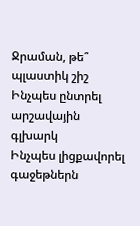Ջրաման, թե՞ պլաստիկ շիշ
Ինչպես ընտրել արշավային գլխարկ
Ինչպես լիցքավորել գաջեթներն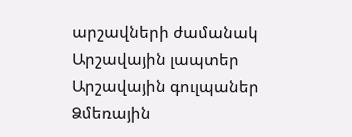արշավների ժամանակ
Արշավային լապտեր
Արշավային գուլպաներ
Ձմեռային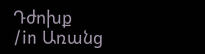Դժոխք
/in Առանց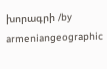խորագրի /by armeniangeographic